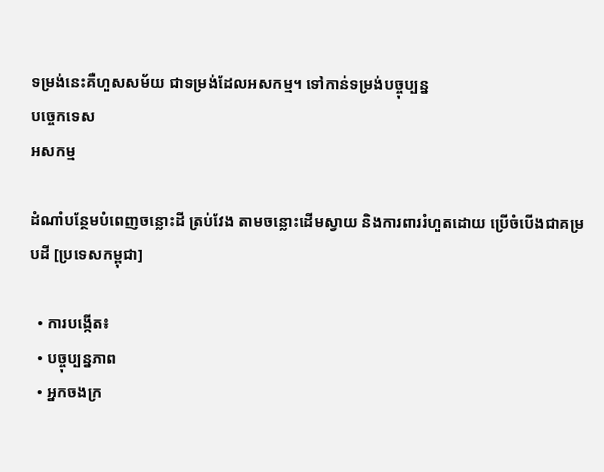ទម្រង់នេះគឺហួសសម័យ ជាទម្រង់ដែលអសកម្ម។ ទៅកាន់ទម្រង់បច្ចុប្បន្ន
បច្ចេកទេស
អសកម្ម

ដំណាំបន្ថែមបំពេញចន្លោះដី ត្រប់វែង តាមចន្លោះដើមស្វាយ និងការពាររំហួតដោយ ប្រើចំបើងជាគម្របដី [ប្រទេសកម្ពុជា]

  • ការបង្កើត៖
  • បច្ចុប្បន្នភាព
  • អ្នកចងក្រ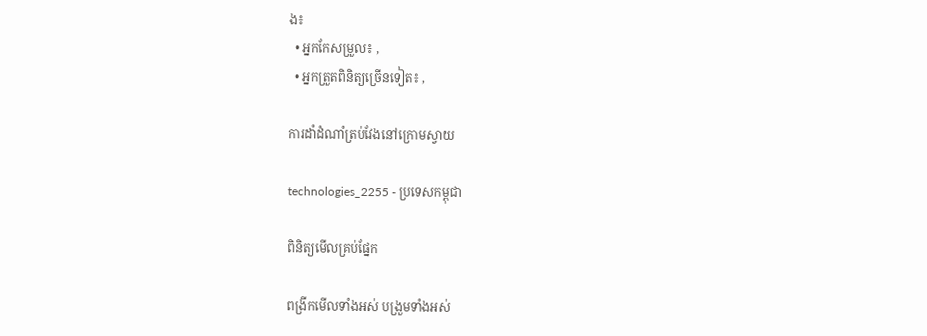ង៖
  • អ្នកកែសម្រួល៖ ,
  • អ្នកត្រួតពិនិត្យច្រើនទៀត៖ ,

ការដាំដំណាំត្រប់វែងនៅក្រោមស្វាយ

technologies_2255 - ប្រទេសកម្ពុជា

ពិនិត្យមើលគ្រប់ផ្នែក

ពង្រីកមើលទាំងអស់ បង្រួមទាំងអស់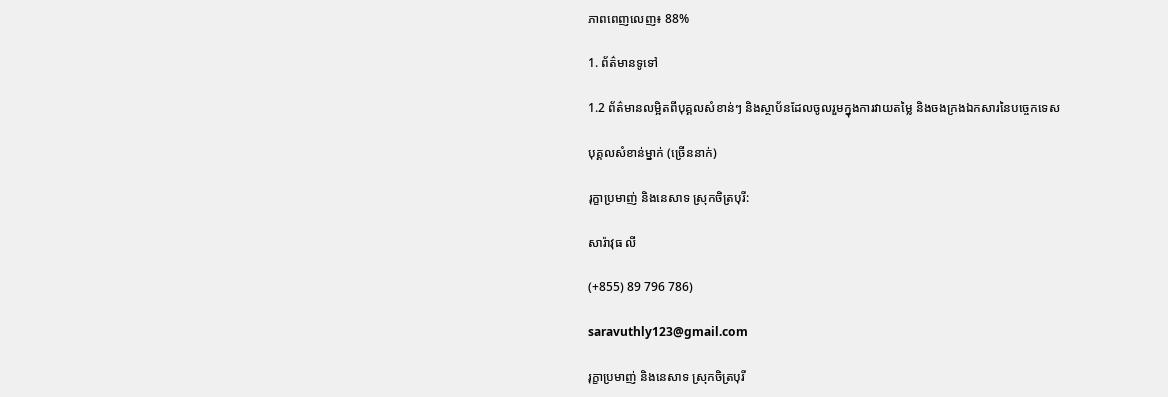ភាពពេញលេញ៖ 88%

1. ព័ត៌មានទូទៅ

1.2 ព័ត៌មានលម្អិតពីបុគ្គលសំខាន់ៗ និងស្ថាប័នដែលចូលរួមក្នុងការវាយតម្លៃ និងចងក្រងឯកសារនៃបច្ចេកទេស

បុគ្គលសំខាន់ម្នាក់ (ច្រើននាក់)

រុក្ខាប្រមាញ់ និងនេសាទ ស្រុកចិត្របុរី:

សារ៉ាវុធ លី

(+855) 89 796 786)

saravuthly123@gmail.com

រុក្ខាប្រមាញ់ និងនេសាទ ស្រុកចិត្របុរី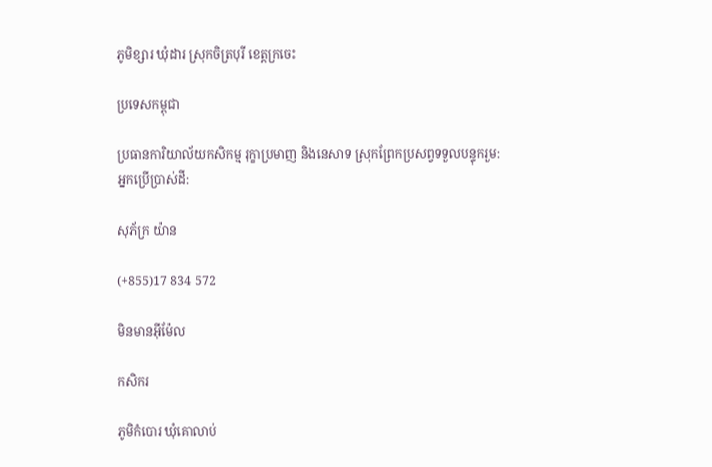ភូមិខ្សារ ឃុំដារ ស្រុកចិត្របុរី ខេត្តក្រចេះ

ប្រទេសកម្ពុជា

ប្រធានការិយាល័យកសិកម្ម រុក្ខាប្រមាញ និងនេសាទ ស្រុកព្រែកប្រសព្វទទួលបន្ទុករួម:
អ្នកប្រើប្រាស់ដី:

សុភ័ក្រ យ៉ាន

(+855)17 834 572

មិនមានអ៊ីម៉ែល

កសិករ

ភូមិកំបោរ ឃុំគោលាប់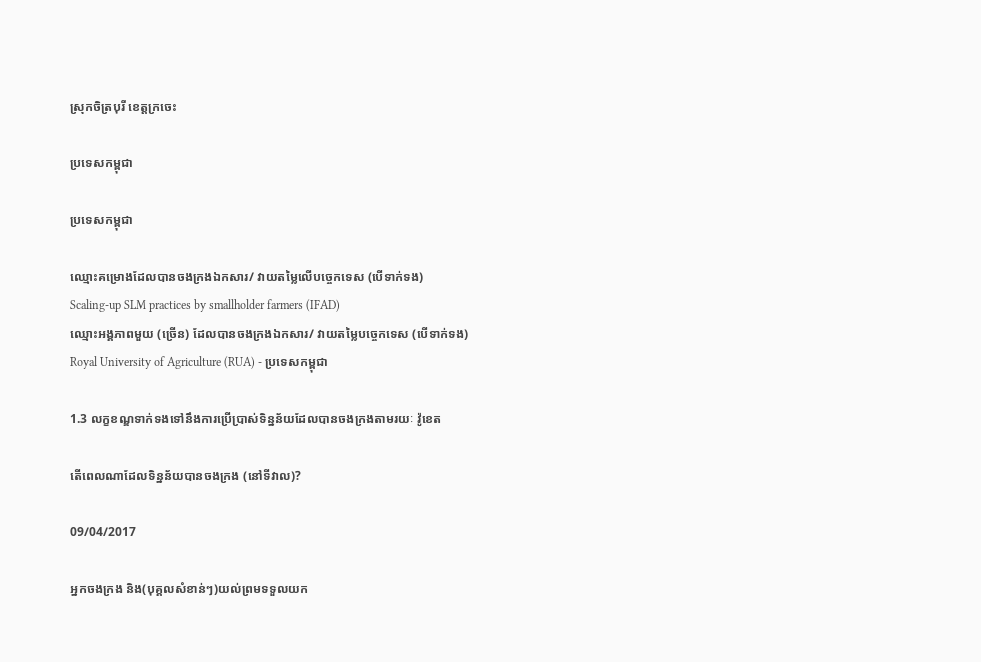ស្រុកចិត្របុរី ខេត្តក្រចេះ

ប្រទេសកម្ពុជា

ប្រទេសកម្ពុជា

ឈ្មោះគម្រោងដែលបានចងក្រងឯកសារ/ វាយតម្លៃលើបច្ចេកទេស (បើទាក់ទង)
Scaling-up SLM practices by smallholder farmers (IFAD)
ឈ្មោះអង្គភាពមួយ (ច្រើន) ដែលបានចងក្រងឯកសារ/ វាយតម្លៃបច្ចេកទេស (បើទាក់ទង)
Royal University of Agriculture (RUA) - ប្រទេសកម្ពុជា

1.3 លក្ខខណ្ឌទាក់ទងទៅនឹងការប្រើប្រាស់ទិន្នន័យដែលបានចងក្រងតាមរយៈ វ៉ូខេត

តើពេលណាដែលទិន្នន័យបានចងក្រង (នៅទីវាល)?

09/04/2017

អ្នកចងក្រង និង(បុគ្គលសំខាន់ៗ)យល់ព្រមទទួលយក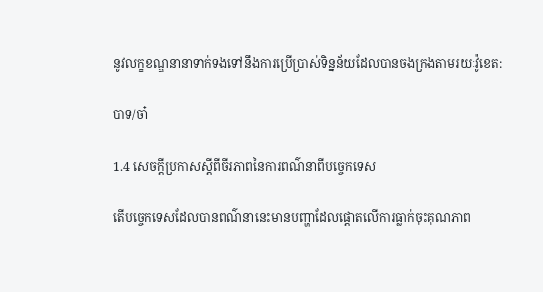នូវលក្ខខណ្ឌនានាទាក់ទងទៅនឹងការប្រើប្រាស់ទិន្នន័យដែលបានចងក្រងតាមរយៈវ៉ូខេត:

បាទ/ចា៎

1.4 សេចក្តីប្រកាសស្តីពីចីរភាពនៃការពណ៌នាពីបច្ចេកទេស

តើបច្ចេកទេសដែលបានពណ៌នានេះមានបញ្ហាដែលផ្តោតលើការធ្លាក់ចុះគុណភាព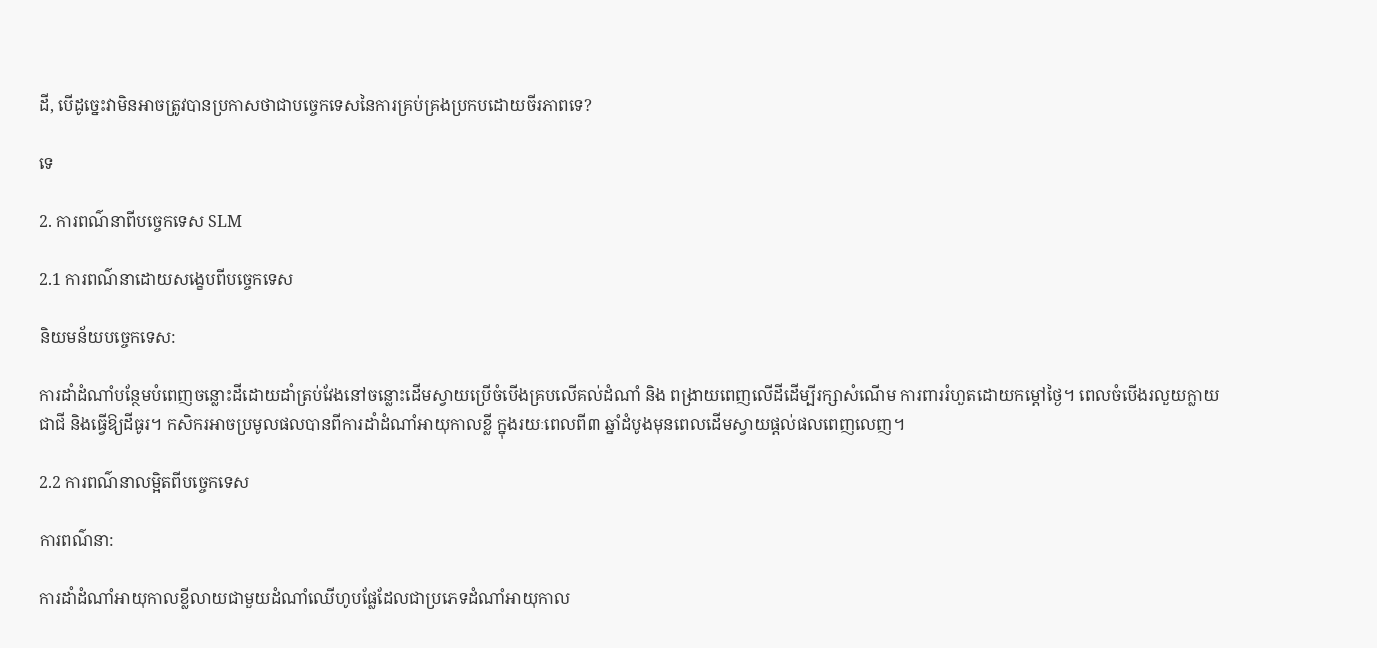ដី, បើដូច្នេះវាមិនអាចត្រូវបានប្រកាសថាជាបច្ចេកទេសនៃការគ្រប់គ្រងប្រកបដោយចីរភាពទេ?

ទេ

2. ការពណ៌នាពីបច្ចេកទេស SLM

2.1 ការពណ៌នាដោយសង្ខេបពីបច្ចេកទេស

និយមន័យបច្ចេកទេស:

ការដាំដំណាំបន្ថែមបំពេញចន្លោះដីដោយដាំត្រប់វែងនៅចន្លោះដើមស្វាយប្រើចំបើងគ្របលើគល់ដំណាំ និង ពង្រាយពេញលើដីដើម្បីរក្សាសំណើម ការពាររំហួតដោយកម្តៅថ្ងៃ។ ពេលចំបើងរលួយក្លាយជាជី និងធ្វើឱ្យដីធូរ។ កសិករអាចប្រមូលផលបានពីការដាំដំណាំអាយុកាលខ្លី ក្នុងរយៈពេលពី៣ ឆ្នាំដំបូងមុនពេលដើមស្វាយផ្តល់ផលពេញលេញ។

2.2 ការពណ៌នាលម្អិតពីបច្ចេកទេស

ការពណ៌នា:

ការដាំដំណាំអាយុកាលខ្លីលាយជាមួយដំណាំឈើហូបផ្លែដែលជាប្រភេទដំណាំអាយុកាល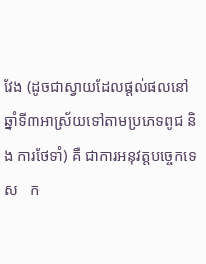វែង (ដូចជាស្វាយដែលផ្តល់ផលនៅឆ្នាំទី៣អាស្រ័យទៅតាមប្រភេទពូជ និង ការថែទាំ) គឺ ជាការអនុវត្តបច្ចេកទេស   ក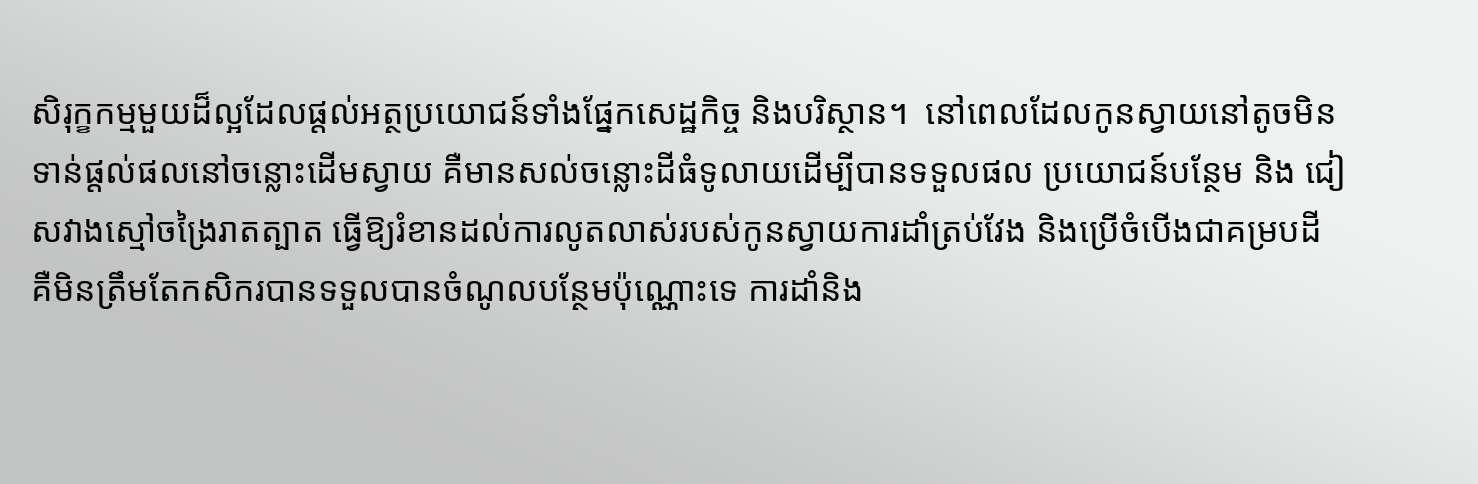សិរុក្ខកម្មមួយដ៏ល្អដែលផ្តល់អត្ថប្រយោជន៍ទាំងផ្នែកសេដ្ឋកិច្ច និងបរិស្ថាន។  នៅពេលដែលកូនស្វាយនៅតូចមិនទាន់ផ្តល់ផលនៅចន្លោះដើមស្វាយ គឺមានសល់ចន្លោះដីធំទូលាយដើម្បីបានទទួលផល ប្រយោជន៍បន្ថែម និង ជៀសវាងស្មៅចង្រៃរាតត្បាត ធ្វើឱ្យរំខានដល់ការលូតលាស់របស់កូនស្វាយការដាំត្រប់វែង និងប្រើចំបើងជាគម្របដី គឺមិនត្រឹមតែកសិករបានទទួលបានចំណូលបន្ថែមប៉ុណ្ណោះទេ ការដាំនិង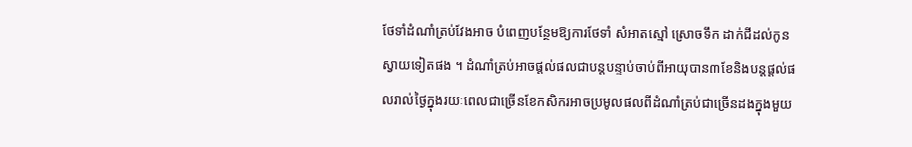ថែទាំដំណាំត្រប់វែងអាច បំពេញបន្ថែមឱ្យការថែទាំ សំអាតស្មៅ ស្រោចទឹក ដាក់ជីដល់កូនស្វាយទៀតផង ។ ដំណាំត្រប់អាចផ្តល់ផលជាបន្តបន្ទាប់ចាប់ពីអាយុបាន៣ខែនិងបន្តផ្តល់ផលរាល់ថ្ងៃក្នុងរយៈពេលជាច្រើនខែកសិករអាចប្រមូលផលពីដំណាំត្រប់ជាច្រើនដងក្នុងមួយ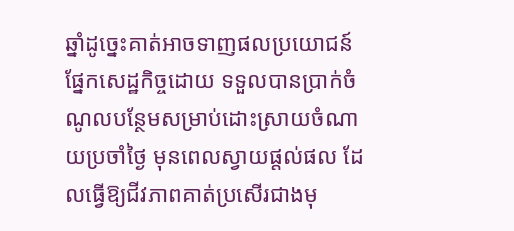ឆ្នាំដូច្នេះគាត់អាចទាញផលប្រយោជន៍ផ្នែកសេដ្ឋកិច្ចដោយ ទទួលបានប្រាក់ចំណូលបន្ថែមសម្រាប់ដោះស្រាយចំណាយប្រចាំថ្ងៃ មុនពេលស្វាយផ្តល់ផល ដែលធ្វើឱ្យជីវភាពគាត់ប្រសើរជាងមុ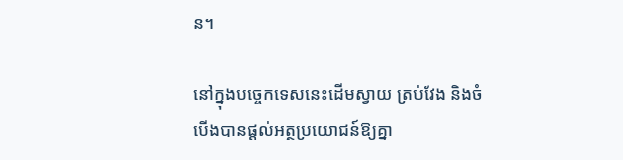ន។

នៅក្នុងបច្ចេកទេសនេះដើមស្វាយ ត្រប់វែង និងចំបើងបានផ្តល់អត្ថប្រយោជន៍ឱ្យគ្នា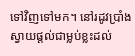ទៅវិញទៅមក។ នៅរដូវប្រាំងស្វាយផ្តល់ជាម្លប់ខ្លះដល់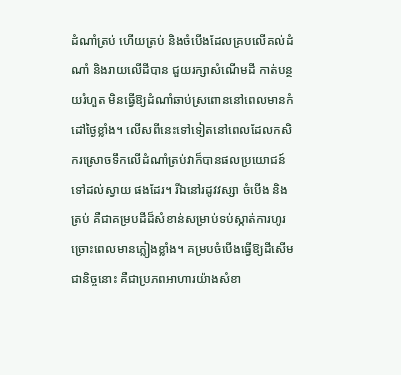ដំណាំត្រប់ ហើយត្រប់ និងចំបើងដែលគ្របលើគល់ដំណាំ និងរាយលើដីបាន ជួយរក្សាសំណើមដី កាត់បន្ថយរំហួត មិនធ្វើឱ្យដំណាំឆាប់ស្រពោននៅពេលមានកំដៅថ្ងៃខ្លាំង។ លើសពីនេះទៅទៀតនៅពេលដែលកសិករស្រោចទឹកលើដំណាំត្រប់វាក៏បានផលប្រយោជន៍ទៅដល់ស្វាយ ផងដែរ។ រីឯនៅរដូវវស្សា ចំបើង និងត្រប់ គឺជាគម្របដីដ៏សំខាន់សម្រាប់ទប់ស្កាត់ការហូរច្រោះពេលមានភ្លៀងខ្លាំង។ គម្របចំបើងធ្វើឱ្យដីសើមជានិច្ចនោះ គឺជាប្រភពអាហារយ៉ាងសំខា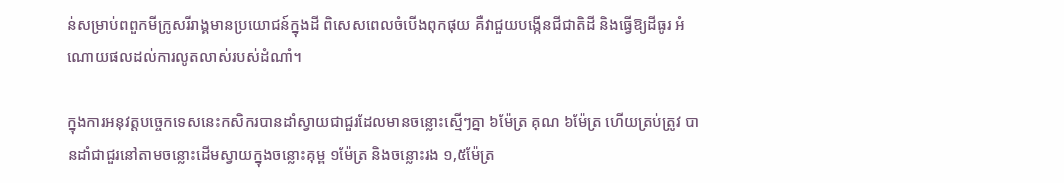ន់សម្រាប់ពពួកមីក្រូសរីរាង្គមានប្រយោជន៍ក្នុងដី ពិសេសពេលចំបើងពុកផុយ គឺវាជួយបង្កើនជីជាតិដី និងធ្វើឱ្យដីធូរ អំណោយផលដល់ការលូតលាស់របស់ដំណាំ។

ក្នុងការអនុវត្តបច្ចេកទេសនេះកសិករបានដាំស្វាយជាជួរដែលមានចន្លោះស្មើៗគ្នា ៦ម៉ែត្រ គុណ ៦ម៉ែត្រ ហើយត្រប់ត្រូវ បានដាំជាជួរនៅតាមចន្លោះដើមស្វាយក្នុងចន្លោះគុម្ព ១ម៉ែត្រ និងចន្លោះរង ១,៥ម៉ែត្រ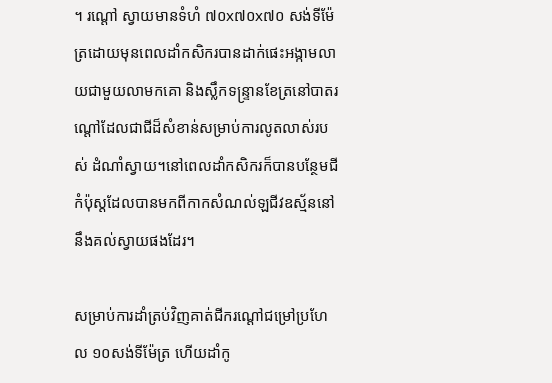។ រណ្តៅ ស្វាយមានទំហំ ៧០x៧០x៧០ សង់ទីម៉ែត្រដោយមុនពេលដាំកសិករបានដាក់ផេះអង្កាមលាយជាមួយលាមកគោ និងស្លឹកទន្ទ្រានខែត្រនៅបាតរណ្តៅដែលជាជីដ៏សំខាន់សម្រាប់ការលូតលាស់របស់ ដំណាំស្វាយ។នៅពេលដាំកសិករក៏បានបន្ថែមជីកំប៉ុស្តដែលបានមកពីកាកសំណល់ឡជីវឧស្ម័ននៅនឹងគល់ស្វាយផងដែរ។

សម្រាប់ការដាំត្រប់វិញគាត់ជីករណ្តៅជម្រៅប្រហែល ១០សង់ទីម៉ែត្រ ហើយដាំកូ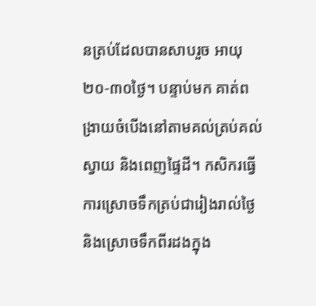នត្រប់ដែលបានសាបរួច អាយុ ២០-៣០ថ្ងៃ។ បន្ទាប់មក គាត់ពង្រាយចំបើងនៅតាមគល់ត្រប់គល់ស្វាយ និងពេញផ្ទៃដី។ កសិករធ្វើការស្រោចទឹកត្រប់ជារៀងរាល់ថ្ងៃ និងស្រោចទឹកពីរដងក្នុង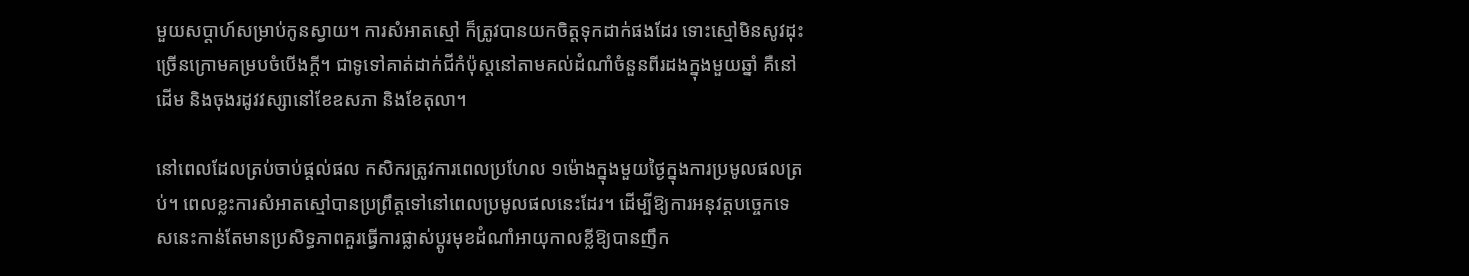មួយសប្តាហ៍សម្រាប់កូនស្វាយ។ ការសំអាតស្មៅ ក៏ត្រូវបានយកចិត្តទុកដាក់ផងដែរ ទោះស្មៅមិនសូវដុះច្រើនក្រោមគម្របចំបើងក្តី។ ជាទូទៅគាត់ដាក់ជីកំប៉ុស្តនៅតាមគល់ដំណាំចំនួនពីរដងក្នុងមួយឆ្នាំ គឺនៅដើម និងចុងរដូវវស្សានៅខែឧសភា និងខែតុលា។

នៅពេលដែលត្រប់ចាប់ផ្តល់ផល កសិករត្រូវការពេលប្រហែល ១ម៉ោងក្នុងមួយថ្ងៃក្នុងការប្រមូលផលត្រប់។ ពេលខ្លះការសំអាតស្មៅបានប្រព្រឹត្តទៅនៅពេលប្រមូលផលនេះដែរ។ ដើម្បីឱ្យការអនុវត្តបច្ចេកទេសនេះកាន់តែមានប្រសិទ្ធភាពគួរធ្វើការផ្លាស់ប្តូរមុខដំណាំអាយុកាលខ្លីឱ្យបានញឹក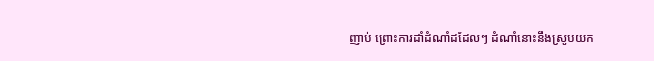ញាប់ ព្រោះការដាំដំណាំដដែលៗ ដំណាំនោះនឹងស្រូបយក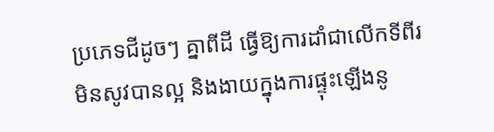ប្រភេទជីដូចៗ គ្នាពីដី ធ្វើឱ្យការដាំជាលើកទីពីរ
មិនសូវបានល្អ និងងាយក្នុងការផ្ទុះឡើងនូ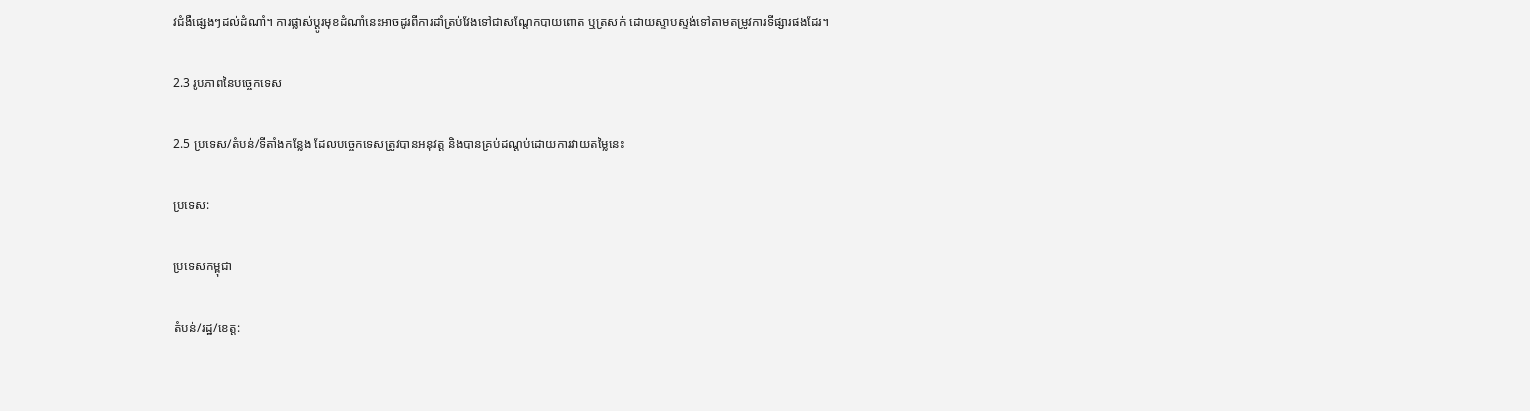វជំងឺផ្សេងៗដល់ដំណាំ។ ការផ្លាស់ប្តូរមុខដំណាំនេះអាចដូរពីការដាំត្រប់វែងទៅជាសណ្តែកបាយពោត ឬត្រសក់ ដោយស្ទាបស្ទង់ទៅតាមតម្រូវការទីផ្សារផងដែរ។

2.3 រូបភាពនៃបច្ចេកទេស

2.5 ប្រទេស/តំបន់/ទីតាំងកន្លែង ដែលបច្ចេកទេសត្រូវបានអនុវត្ត និងបានគ្រប់ដណ្តប់ដោយការវាយតម្លៃនេះ

ប្រទេស:

ប្រទេសកម្ពុជា

តំបន់/រដ្ឋ/ខេត្ត: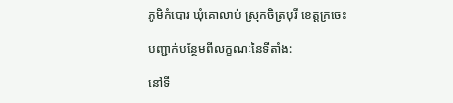ភូមិកំបោរ ឃុំគោលាប់ ស្រុកចិត្របុរី ខេត្តក្រចេះ

បញ្ជាក់បន្ថែមពីលក្ខណៈនៃទីតាំង:

នៅទី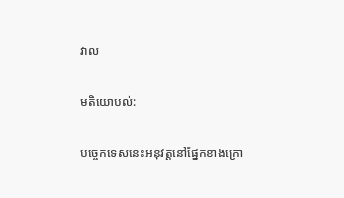វាល

មតិយោបល់:

បច្ចេកទេសនេះអនុវត្តនៅផ្នែកខាងក្រោ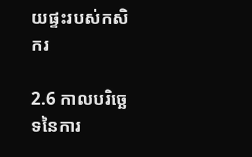យផ្ទះរបស់កសិករ

2.6 កាលបរិច្ឆេទនៃការ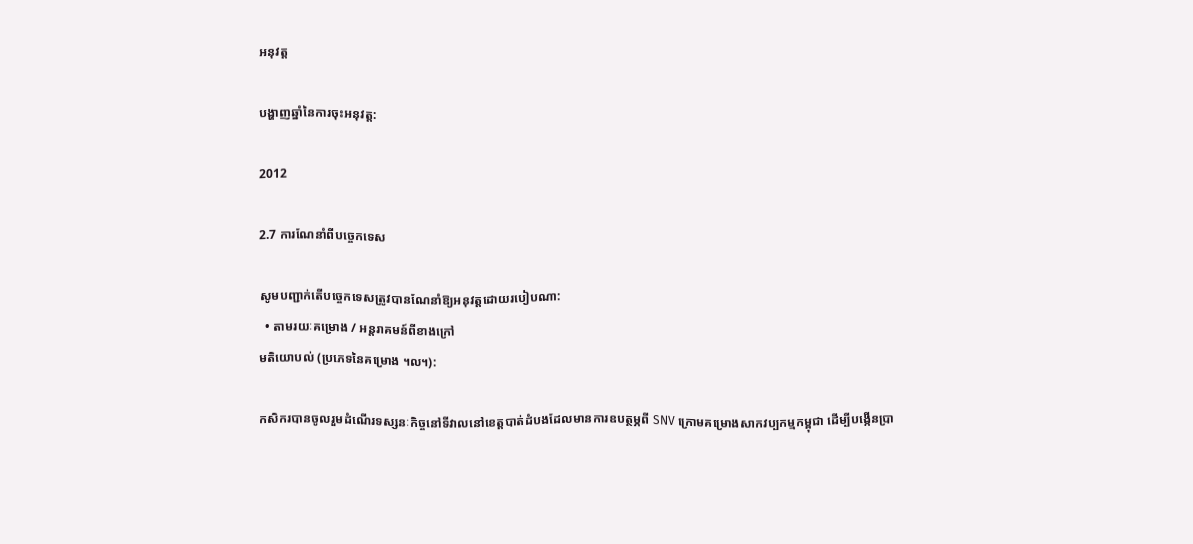អនុវត្ត

បង្ហាញឆ្នាំនៃការចុះអនុវត្ត:

2012

2.7 ការណែនាំពីបច្ចេកទេស

សូមបញ្ជាក់តើបច្ចេកទេសត្រូវបានណែនាំឱ្យអនុវត្តដោយរបៀបណា:
  • តាមរយៈគម្រោង / អន្តរាគមន៍ពីខាងក្រៅ
មតិយោបល់ (ប្រភេទនៃគម្រោង ។ល។):

កសិករបានចូលរួមដំណើរទស្សនៈកិច្ចនៅទីវាលនៅខេត្តបាត់ដំបងដែលមានការឧបត្ថម្ភពី SNV ក្រោមគម្រោងសាកវប្បកម្មកម្ពុជា ដើម្បីបង្កើនប្រា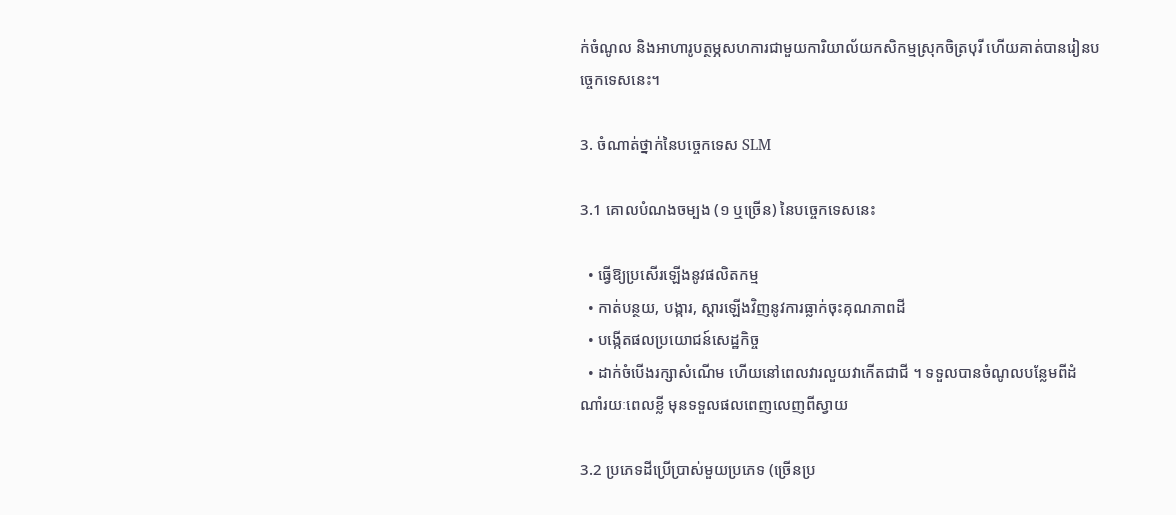ក់ចំណូល និងអាហារូបត្ថម្ភសហការជាមួយការិយាល័យកសិកម្មស្រុកចិត្របុរី ហើយគាត់បានរៀនបច្ចេកទេសនេះ។

3. ចំណាត់ថ្នាក់នៃបច្ចេកទេស SLM

3.1 គោលបំណងចម្បង (១ ឬច្រើន) នៃបច្ចេកទេសនេះ

  • ធ្វើឱ្យប្រសើរឡើងនូវផលិតកម្ម
  • កាត់បន្ថយ, បង្ការ, ស្តារឡើងវិញនូវការធ្លាក់ចុះគុណភាពដី
  • បង្កើតផលប្រយោជន៍សេដ្ឋកិច្ច
  • ដាក់ចំបើងរក្សាសំណើម ហើយនៅពេលវារលួយវាកើតជាជី ។ ទទួលបានចំណូលបន្លែមពីដំណាំរយៈពេលខ្លី មុនទទួលផលពេញលេញពីស្វាយ

3.2 ប្រភេទដីប្រើប្រាស់មួយប្រភេទ (ច្រើនប្រ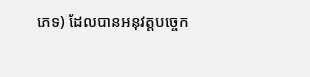ភេទ) ដែលបានអនុវត្តបច្ចេក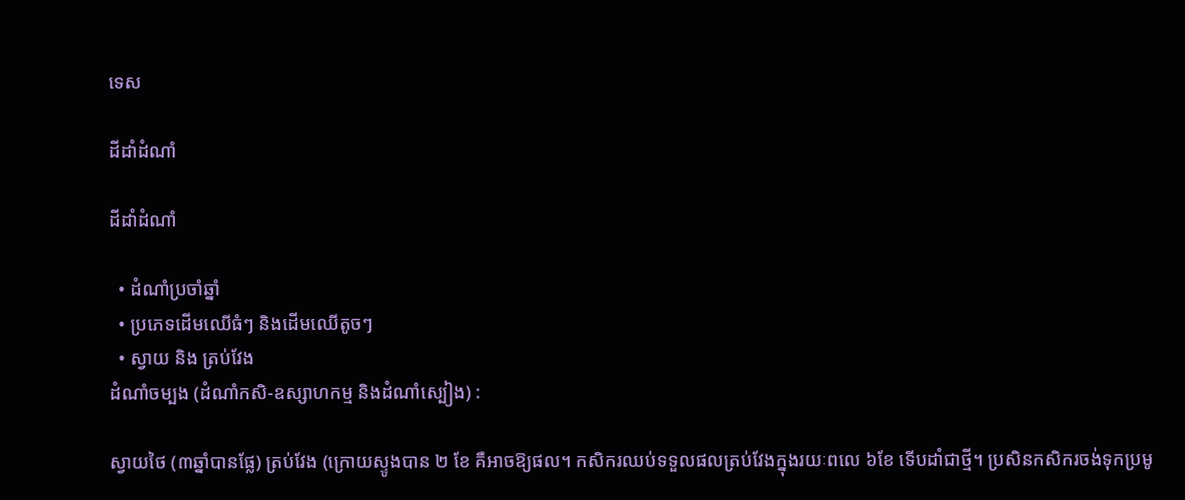ទេស

ដីដាំដំណាំ

ដីដាំដំណាំ

  • ដំណាំប្រចាំឆ្នាំ
  • ប្រភេទដើមឈើធំៗ និងដើមឈើតូចៗ
  • ស្វាយ និង ត្រប់វែង
ដំណាំចម្បង (ដំណាំកសិ-ឧស្សាហកម្ម និងដំណាំស្បៀង) :

ស្វាយថៃ (៣ឆ្នាំបានផ្លែ) ត្រប់វែង (ក្រោយស្ទូងបាន ២ ខែ គឺអាចឱ្យផល។ កសិករឈប់ទទួលផលត្រប់វែងក្នុងរយៈពលេ ៦ខែ ទើបដាំជាថ្មី។ ប្រសិនកសិករចង់ទុកប្រមូ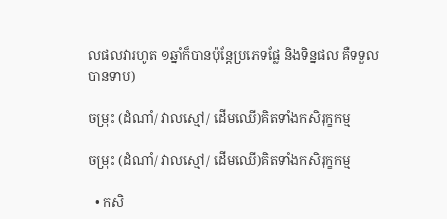លផលវារហូត ១ឆ្នាំក៏បានប៉ុន្តែប្រភេទផ្លែ និងទិន្នផល គឺទទួលបានទាប)

ចម្រុះ (ដំណាំ/ វាលស្មៅ/ ដើមឈើ)គិតទាំងកសិរុក្ខកម្ម

ចម្រុះ (ដំណាំ/ វាលស្មៅ/ ដើមឈើ)គិតទាំងកសិរុក្ខកម្ម

  • កសិ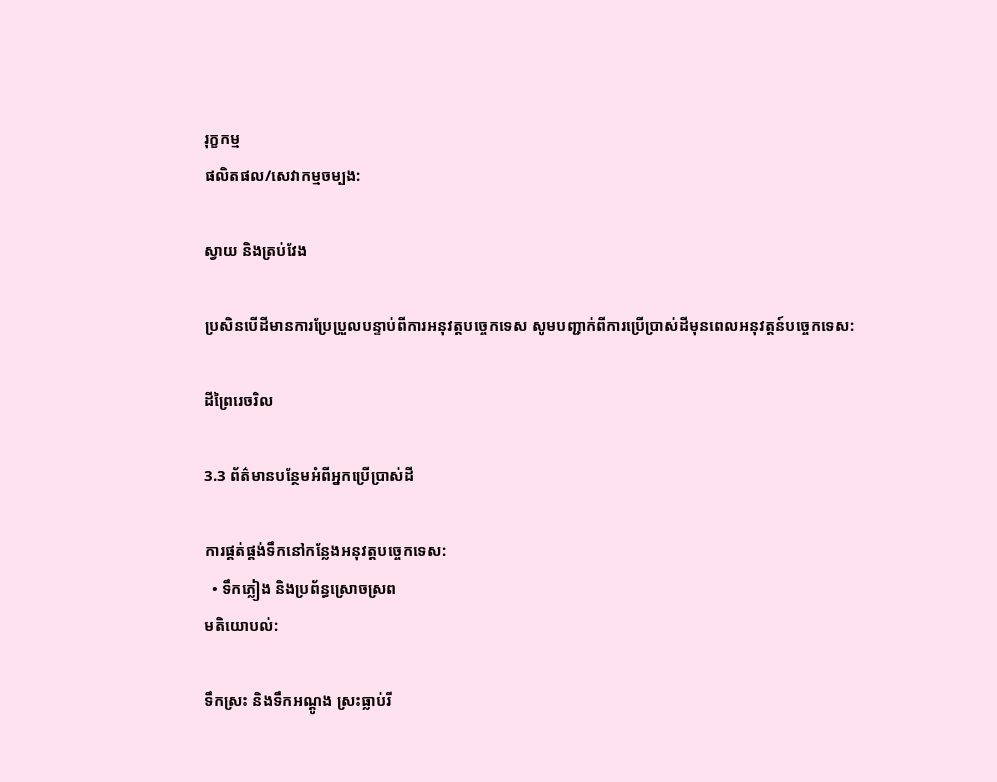រុក្ខកម្ម
ផលិតផល/សេវាកម្មចម្បង:

ស្វាយ និងត្រប់វែង

ប្រសិនបើដីមានការប្រែប្រួលបន្ទាប់ពីការអនុវត្តបច្ចេកទេស សូមបញ្ជាក់ពីការប្រើប្រាស់ដីមុនពេលអនុវត្តន៍បច្ចេកទេស:

ដីព្រៃរេចរិល

3.3 ព័ត៌មានបន្ថែមអំពីអ្នកប្រើប្រាស់ដី

ការផ្គត់ផ្គង់ទឹកនៅកន្លែងអនុវត្តបច្ចេកទេស:
  • ទឹកភ្លៀង និងប្រព័ន្ធស្រោចស្រព
មតិយោបល់:

ទឹកស្រះ និងទឹកអណ្តូង ស្រះធ្លាប់រី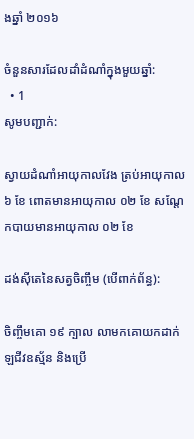ងឆ្នាំ ២០១៦

ចំនួនសារដែលដាំដំណាំក្នុងមួយឆ្នាំ:
  • 1
សូមបញ្ជាក់:

ស្វាយដំណាំអាយុកាលវែង ត្រប់អាយុកាល ៦ ខែ ពោតមានអាយុកាល ០២ ខែ សណ្តែកបាយមានអាយុកាល ០២ ខែ

ដង់ស៊ីតេនៃសត្វចិញ្ចឹម (បើពាក់ព័ន្ធ):

ចិញ្ចឹមគោ ១៩ ក្បាល លាមកគោយកដាក់ឡជីវឧស្ម័ន និងប្រើ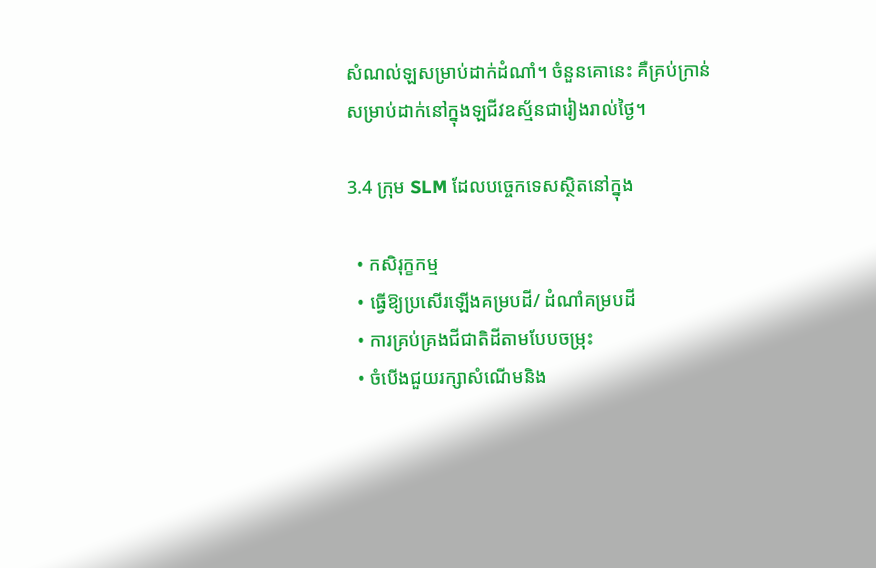សំណល់ឡសម្រាប់ដាក់ដំណាំ។ ចំនួនគោនេះ គឺគ្រប់ក្រាន់សម្រាប់ដាក់នៅក្នុងឡជីវឧស្ម័នជារៀងរាល់ថ្ងៃ។

3.4 ក្រុម SLM ដែលបច្ចេកទេសស្ថិតនៅក្នុង

  • កសិរុក្ខកម្ម
  • ធ្វើឱ្យប្រសើរឡើងគម្របដី/ ដំណាំគម្របដី
  • ការគ្រប់គ្រងជីជាតិដីតាមបែបចម្រុះ
  • ចំបើងជួយរក្សាសំណើមនិង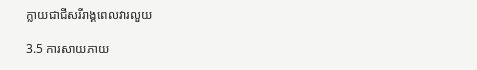ក្លាយជាជីសរីរាង្គពេលវារលួយ

3.5 ការសាយភាយ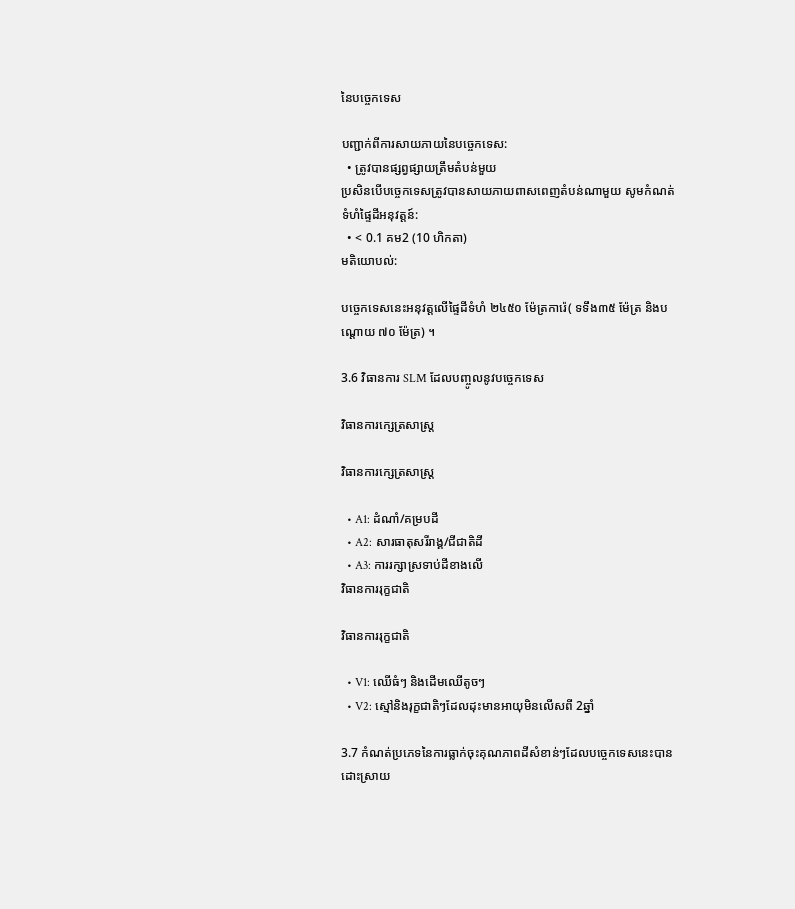នៃបច្ចេកទេស

បញ្ជាក់ពីការសាយភាយនៃបច្ចេកទេស:
  • ត្រូវបានផ្សព្វផ្សាយត្រឹមតំបន់មួយ
ប្រសិនបើបច្ចេកទេសត្រូវបានសាយភាយពាសពេញតំបន់ណាមួយ សូមកំណត់ទំហំផ្ទៃដីអនុវត្តន៍:
  • < 0.1 គម2 (10 ហិកតា)
មតិយោបល់:

បច្ចេកទេសនេះអនុវត្តលើផ្ទៃដីទំហំ ២៤៥០ ម៉ែត្រការ៉េ( ទទឹង៣៥ ម៉ែត្រ និងបណ្តោយ ៧០ ម៉ែត្រ) ។

3.6 វិធានការ SLM ដែលបញ្ចូលនូវបច្ចេកទេស

វិធានការក្សេត្រសាស្ត្រ

វិធានការក្សេត្រសាស្ត្រ

  • A1: ដំណាំ/គម្របដី
  • A2: សារធាតុសរីរាង្គ/ជីជាតិដី
  • A3: ការរក្សាស្រទាប់ដីខាងលើ
វិធានការរុក្ខជាតិ

វិធានការរុក្ខជាតិ

  • V1: ឈើធំៗ និងដើមឈើតូចៗ
  • V2: ស្មៅនិងរុក្ខជាតិៗដែលដុះមានអាយុមិនលើសពី 2ឆ្នាំ

3.7 កំណត់ប្រភេទនៃការធ្លាក់ចុះគុណភាពដីសំខាន់ៗដែលបច្ចេកទេសនេះបានដោះស្រាយ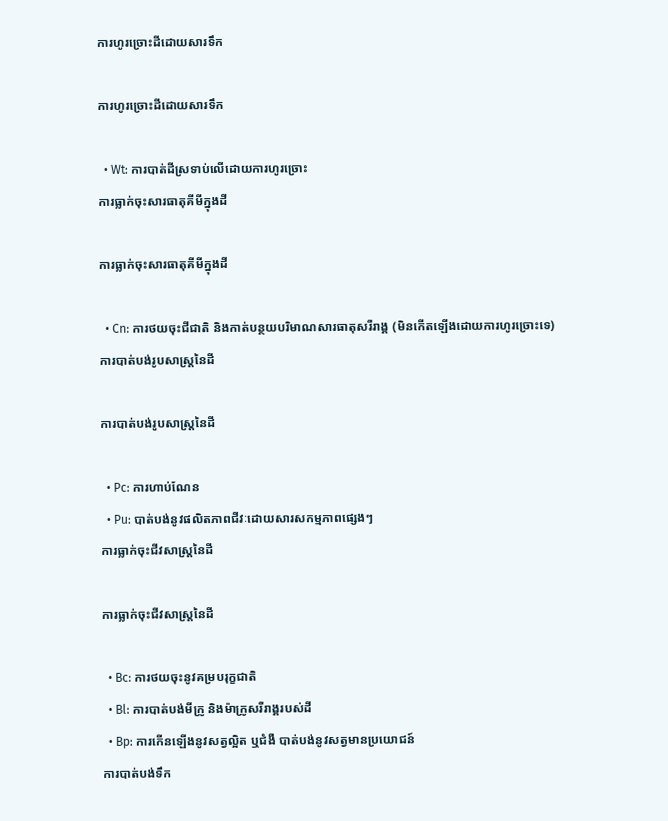ការហូរច្រោះដីដោយសារទឹក

ការហូរច្រោះដីដោយសារទឹក

  • Wt: ការបាត់ដីស្រទាប់លើដោយការហូរច្រោះ
ការធ្លាក់ចុះសារធាតុគីមីក្នុងដី

ការធ្លាក់ចុះសារធាតុគីមីក្នុងដី

  • Cn: ការថយចុះជីជាតិ និងកាត់បន្ថយបរិមាណសារធាតុសរីរាង្គ (មិនកើតឡើងដោយការហូរច្រោះទេ)
ការបាត់បង់រូបសាស្ត្រនៃដី

ការបាត់បង់រូបសាស្ត្រនៃដី

  • Pc: ការហាប់ណែន
  • Pu: បាត់បង់នូវផលិតភាពជីវៈដោយសារសកម្មភាពផ្សេងៗ
ការធ្លាក់ចុះជីវសាស្ត្រនៃដី

ការធ្លាក់ចុះជីវសាស្ត្រនៃដី

  • Bc: ការថយចុះនូវគម្របរុក្ខជាតិ
  • Bl: ការបាត់បង់មីក្រូ និងម៉ាក្រូសរីរាង្គរបស់ដី
  • Bp: ការកើនឡើងនូវសត្វល្អិត ឬជំងឺ បាត់បង់នូវសត្វមានប្រយោជន៍
ការបាត់បង់ទឹក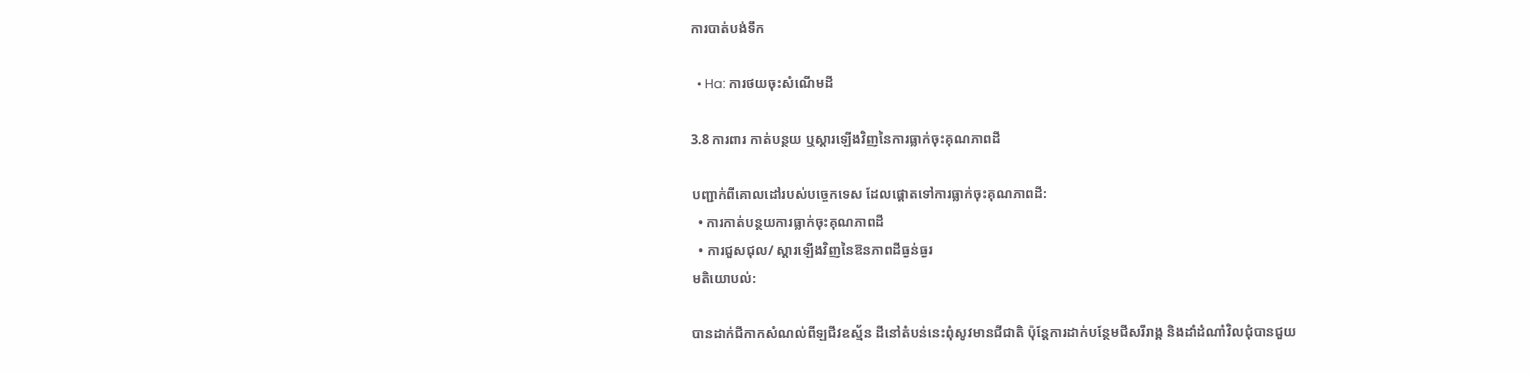ការបាត់បង់ទឹក

  • Ha: ការថយចុះសំណើមដី

3.8 ការពារ កាត់បន្ថយ ឬស្តារឡើងវិញនៃការធ្លាក់ចុះគុណភាពដី

បញ្ជាក់ពីគោលដៅរបស់បច្ចេកទេស ដែលផ្តោតទៅការធ្លាក់ចុះគុណភាពដី:
  • ការកាត់បន្ថយការធ្លាក់ចុះគុណភាពដី
  • ការជួសជុល/ ស្តារឡើងវិញនៃឱនភាពដីធ្ងន់ធ្ងរ
មតិយោបល់:

បានដាក់ជីកាកសំណល់ពីឡជីវឧស្ម័ន ដីនៅតំបន់នេះពុំសូវមានជីជាតិ ប៉ុន្តែការដាក់បន្ថែមជីសរីរាង្គ និងដាំដំណាំវិលជុំបានជួយ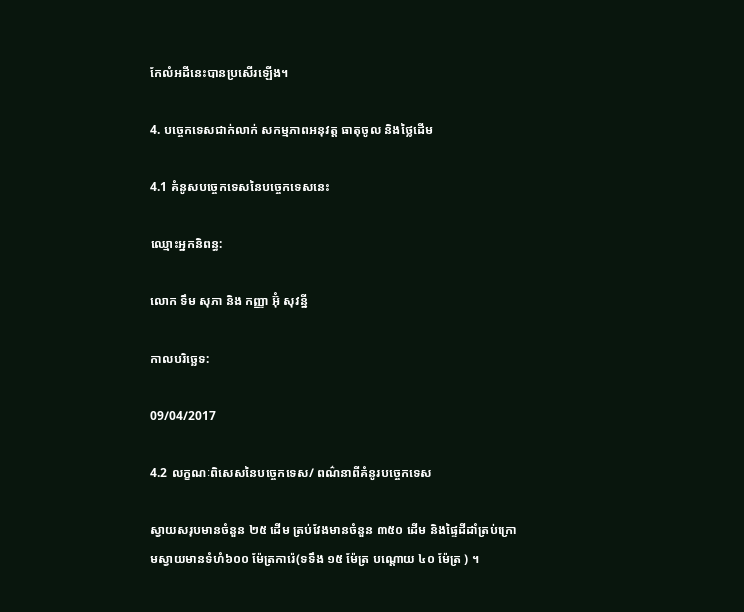កែលំអដីនេះបានប្រសើរឡើង។

4. បច្ចេកទេសជាក់លាក់ សកម្មភាពអនុវត្ត ធាតុចូល និងថ្លៃដើម

4.1 គំនូសបច្ចេកទេសនៃបច្ចេកទេសនេះ

ឈ្មោះអ្នកនិពន្ធ:

លោក ទឹម សុភា និង កញ្ញា អ៊ុំ សុវន្នី

កាលបរិច្ឆេទ:

09/04/2017

4.2 លក្ខណៈពិសេសនៃបច្ចេកទេស/ ពណ៌នាពីគំនូរបច្ចេកទេស

ស្វាយសរុបមានចំនួន ២៥ ដើម ត្រប់វែងមានចំនួន ៣៥០ ដើម និងផ្ទៃដីដាំត្រប់ក្រោមស្វាយមានទំហំ៦០០ ម៉ែត្រការ៉េ(ទទឹង ១៥ ម៉ែត្រ បណ្តោយ ៤០ ម៉ែត្រ ) ។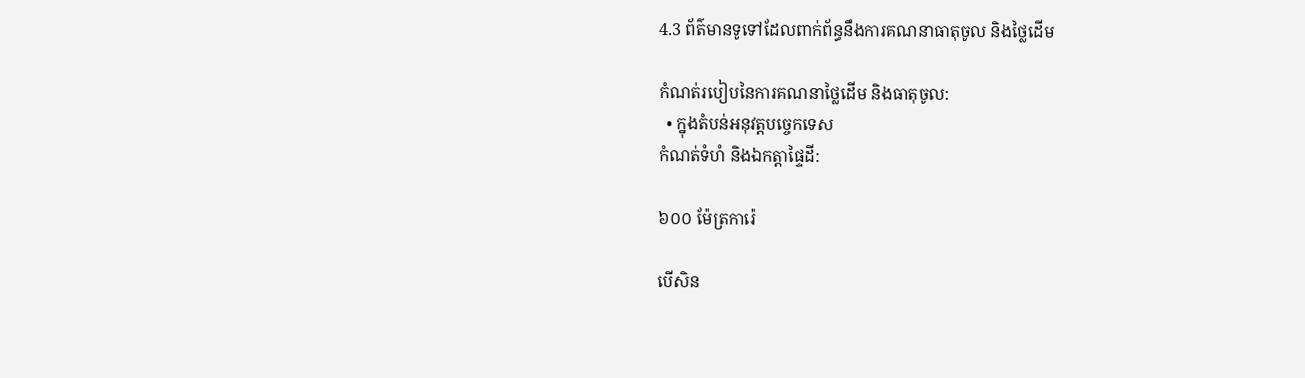4.3 ព័ត៌មានទូទៅដែលពាក់ព័ន្ធនឹងការគណនាធាតុចូល និងថ្លៃដើម

កំណត់របៀបនៃការគណនាថ្លៃដើម និងធាតុចូល:
  • ក្នុងតំបន់អនុវត្តបច្ចេកទេស
កំណត់ទំហំ និងឯកត្តាផ្ទៃដី:

៦០០ ម៉ែត្រការ៉េ

បើសិន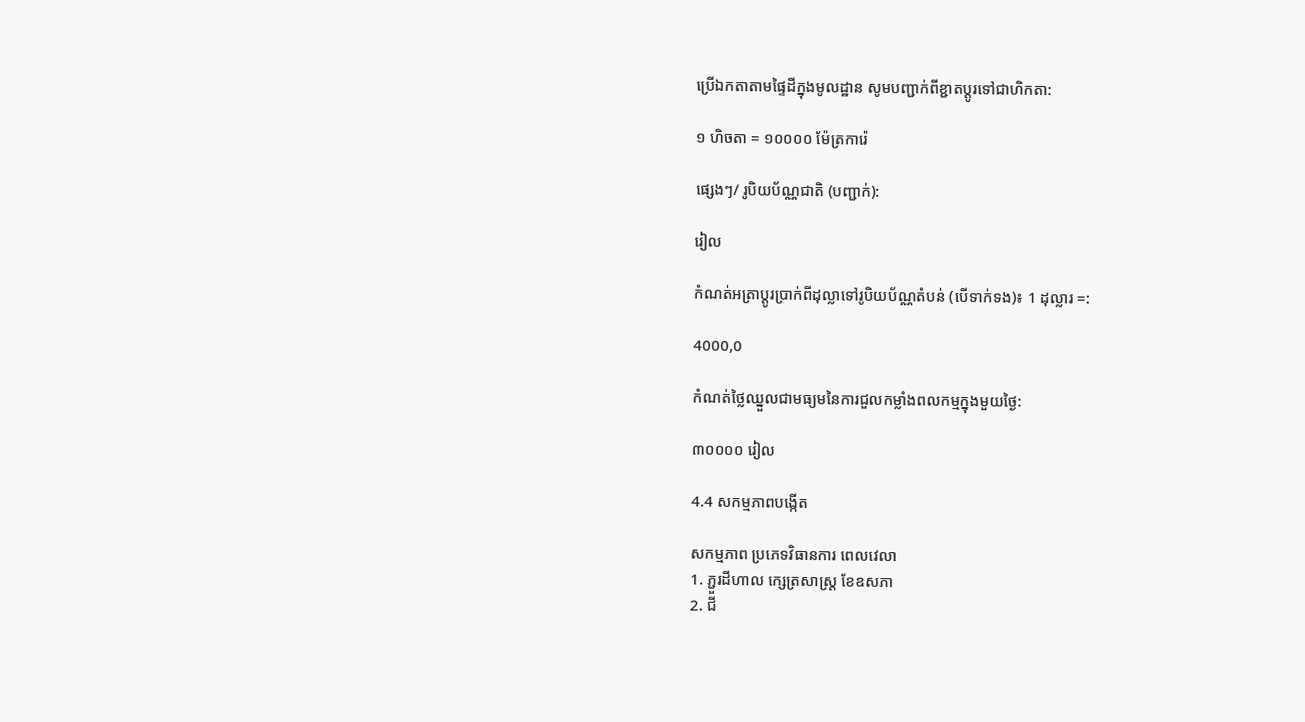ប្រើឯកតាតាមផ្ទៃដីក្នុងមូលដ្ឋាន សូមបញ្ជាក់ពីខ្ជាតប្តូរទៅជាហិកតា:

១ ហិចតា = ១០០០០ ម៉ែត្រការ៉េ

ផ្សេងៗ/ រូបិយប័ណ្ណជាតិ (បញ្ជាក់):

រៀល

កំណត់អត្រាប្តូរប្រាក់ពីដុល្លាទៅរូបិយប័ណ្ណតំបន់ (បើទាក់ទង)៖ 1 ដុល្លារ =:

4000,0

កំណត់ថ្លៃឈ្នួលជាមធ្យមនៃការជួលកម្លាំងពលកម្មក្នុងមួយថ្ងៃ:

៣០០០០ រៀល

4.4 សកម្មភាពបង្កើត

សកម្មភាព ប្រភេទវិធានការ ពេលវេលា
1. ភ្ជួរដីហាល ក្សេត្រសាស្ត្រ ខែឧសភា
2. ជី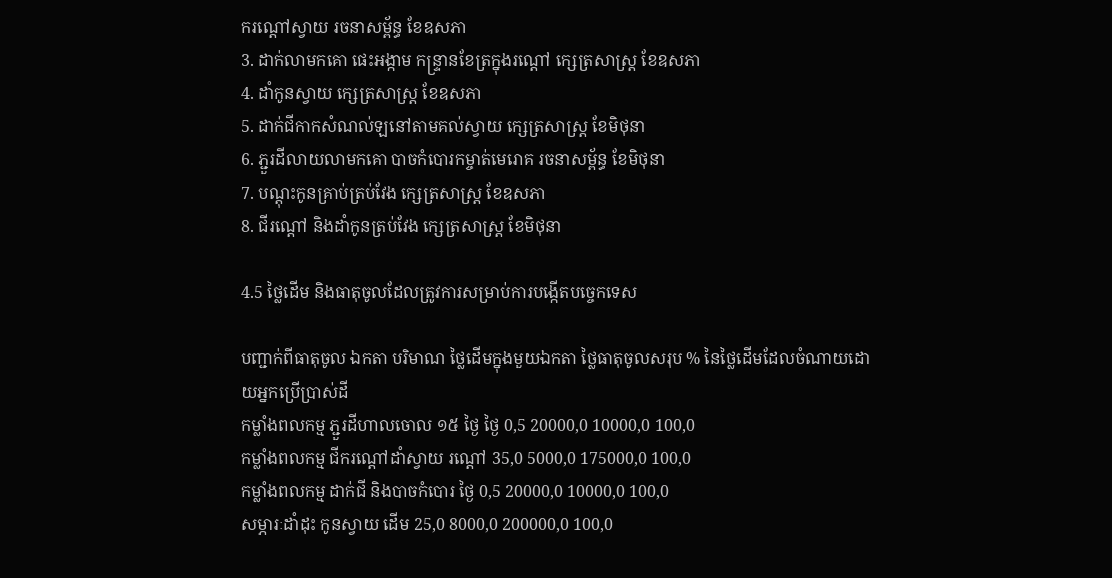ករណ្តៅស្វាយ រចនាសម្ព័ន្ធ ខែឧសភា
3. ដាក់លាមកគោ ផេះអង្កាម កន្ទ្រានខែត្រក្នុងរណ្តៅ ក្សេត្រសាស្ត្រ ខែឧសភា
4. ដាំកូនស្វាយ ក្សេត្រសាស្ត្រ ខែឧសភា
5. ដាក់ជីកាកសំណល់ឡនៅតាមគល់ស្វាយ ក្សេត្រសាស្ត្រ ខែមិថុនា
6. ភ្ជួរដីលាយលាមកគោ បាចកំបោរកម្ចាត់មេរោគ រចនាសម្ព័ន្ធ ខែមិថុនា
7. បណ្តុះកូនគ្រាប់ត្រប់វែង ក្សេត្រសាស្ត្រ ខែឧសភា
8. ជីរណ្តៅ និងដាំកូនត្រប់វែង ក្សេត្រសាស្ត្រ ខែមិថុនា

4.5 ថ្លៃដើម និងធាតុចូលដែលត្រូវការសម្រាប់ការបង្កើតបច្ចេកទេស

បញ្ជាក់ពីធាតុចូល ឯកតា បរិមាណ ថ្លៃដើមក្នុងមួយឯកតា ថ្លៃធាតុចូលសរុប % នៃថ្លៃដើមដែលចំណាយដោយអ្នកប្រើប្រាស់ដី
កម្លាំងពលកម្ម ភ្ជួរដីហាលចោល ១៥ ថ្ងៃ ថ្ងៃ 0,5 20000,0 10000,0 100,0
កម្លាំងពលកម្ម ជីករណ្តៅដាំស្វាយ រណ្តៅ 35,0 5000,0 175000,0 100,0
កម្លាំងពលកម្ម ដាក់ជី និងបាចកំបោរ ថ្ងៃ 0,5 20000,0 10000,0 100,0
សម្ភារៈដាំដុះ កូនស្វាយ ដើម 25,0 8000,0 200000,0 100,0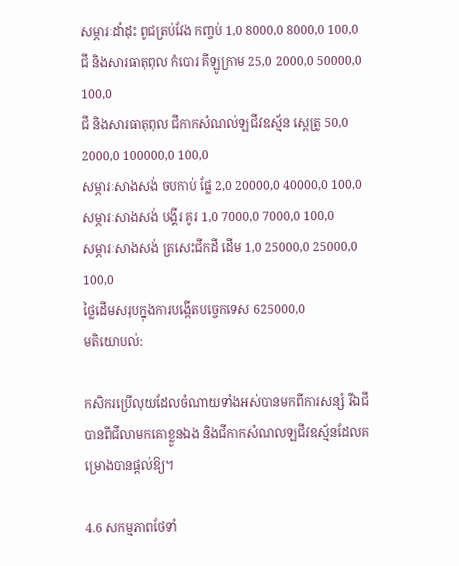សម្ភារៈដាំដុះ ពូជត្រប់វែង កញ្ចប់ 1,0 8000,0 8000,0 100,0
ជី និងសារធាតុពុល កំបោរ គីឡូក្រាម 25,0 2000,0 50000,0 100,0
ជី និងសារធាតុពុល ជីកាកសំណល់ឡជីវឧស្ម័ន ស្ពេត្រូ 50,0 2000,0 100000,0 100,0
សម្ភារៈសាងសង់ ចបកាប់ ផ្លែ 2,0 20000,0 40000,0 100,0
សម្ភារៈសាងសង់ បង្គីរ គូរ 1,0 7000,0 7000,0 100,0
សម្ភារៈសាងសង់ ត្រសេះជីកដី ដើម 1,0 25000,0 25000,0 100,0
ថ្លៃដើមសរុបក្នុងការបង្កើតបច្ចេកទេស 625000,0
មតិយោបល់:

កសិករប្រើលុយដែលចំណាយទាំងអស់បានមកពីការសន្សំ រីឯជីបានពីជីលាមកគោខ្លួនឯង និងជីកាកសំណលឡជីវឧស្ម័នដែលគម្រោងបានផ្តល់ឱ្យ។

4.6 សកម្មភាពថែទាំ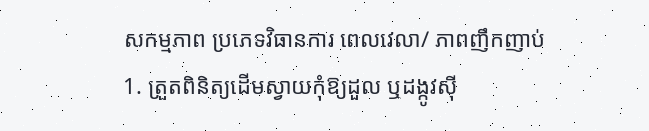សកម្មភាព ប្រភេទវិធានការ ពេលវេលា/ ភាពញឹកញាប់
1. ត្រួតពិនិត្យដើមស្វាយកុំឱ្យដួល ឬដង្កូវស៊ី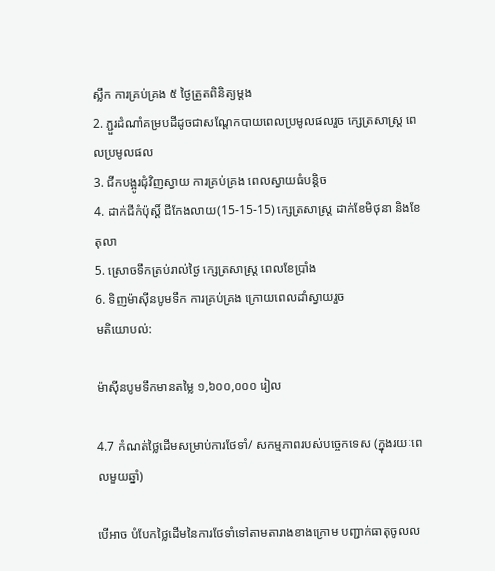ស្លឹក ការគ្រប់គ្រង ៥ ថ្ងៃត្រួតពិនិត្យម្តង
2. ភ្ជួរដំណាំគម្របដីដូចជាសណ្តែកបាយពេលប្រមូលផលរួច ក្សេត្រសាស្ត្រ ពេលប្រមូលផល
3. ជីកបង្អូរជុំវិញស្វាយ ការគ្រប់គ្រង ពេលស្វាយធំបន្តិច
4. ដាក់ជីកំប៉ុស្តិ៍ ជីកែងលាយ(15-15-15) ក្សេត្រសាស្ត្រ ដាក់ខែមិថុនា និងខែតុលា
5. ស្រោចទឹកត្រប់រាល់ថ្ងៃ ក្សេត្រសាស្ត្រ ពេលខែប្រាំង
6. ទិញម៉ាស៊ីនបូមទឹក ការគ្រប់គ្រង ក្រោយពេលដាំស្វាយរួច
មតិយោបល់:

ម៉ាស៊ីនបូមទឹកមានតម្លៃ ១,៦០០,០០០ រៀល

4.7 កំណត់ថ្លៃដើមសម្រាប់ការថែទាំ/ សកម្មភាពរបស់បច្ចេកទេស (ក្នុងរយៈពេលមួយឆ្នាំ)

បើអាច បំបែកថ្លៃដើមនៃការថែទាំទៅតាមតារាងខាងក្រោម បញ្ជាក់ធាតុចូលល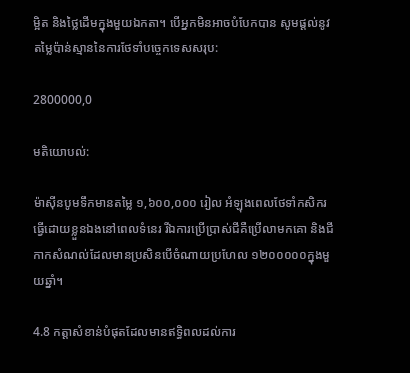ម្អិត និងថ្លៃដើមក្នុងមួយឯកតា។ បើអ្នកមិនអាចបំបែកបាន សូមផ្តល់នូវតម្លៃប៉ាន់ស្មាននៃការថែទាំបច្ចេកទេសសរុប:

2800000,0

មតិយោបល់:

ម៉ាស៊ីនបូមទឹកមានតម្លៃ ១,៦០០,០០០ រៀល អំឡុងពេលថែទាំកសិករធ្វើដោយខ្លួនឯងនៅពេលទំនេរ រីឯការប្រើប្រាស់ជីគឺប្រើលាមកគោ និងជីកាកសំណល់ដែលមានប្រសិនបើចំណាយប្រហែល ១២០០០០០ក្នុងមួយឆ្នាំ។

4.8 កត្តាសំខាន់បំផុតដែលមានឥទ្ធិពលដល់ការ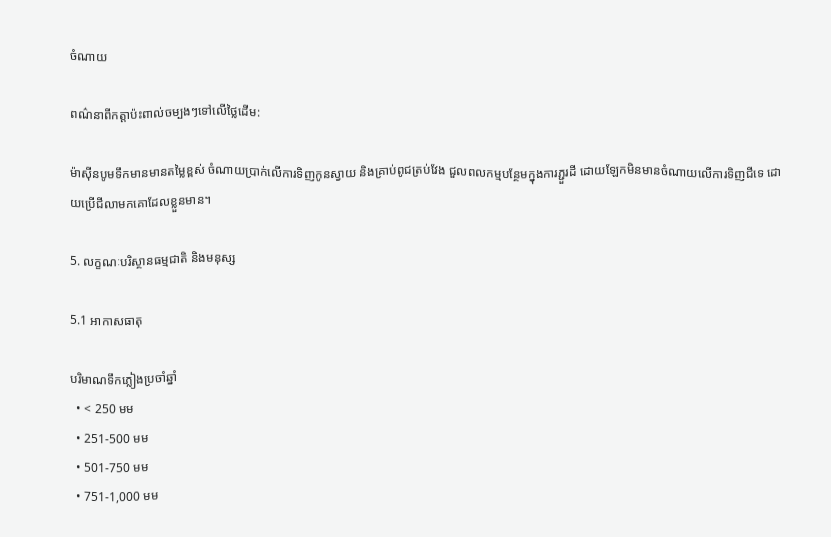ចំណាយ

ពណ៌នាពីកត្តាប៉ះពាល់ចម្បងៗទៅលើថ្លៃដើម:

ម៉ាស៊ីនបូមទឹកមានមានតម្លៃខ្ពស់ ចំណាយប្រាក់លើការទិញកូនស្វាយ និងគ្រាប់ពូជត្រប់វែង ជួលពលកម្មបន្ថែមក្នុងការភ្ជួរដី ដោយឡែកមិនមានចំណាយលើការទិញជីទេ ដោយប្រើជីលាមកគោដែលខ្លួនមាន។

5. លក្ខណៈបរិស្ថានធម្មជាតិ និងមនុស្ស

5.1 អាកាសធាតុ

បរិមាណទឹកភ្លៀងប្រចាំឆ្នាំ
  • < 250 មម
  • 251-500 មម
  • 501-750 មម
  • 751-1,000 មម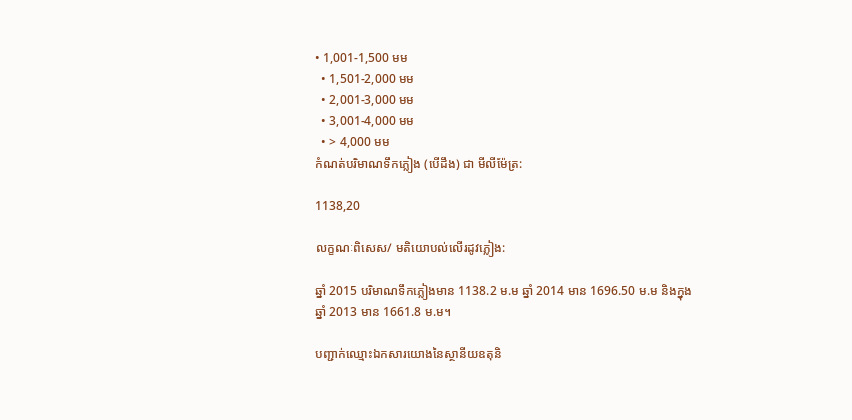• 1,001-1,500 មម
  • 1,501-2,000 មម
  • 2,001-3,000 មម
  • 3,001-4,000 មម
  • > 4,000 មម
កំណត់បរិមាណទឹកភ្លៀង (បើដឹង) ជា មីលីម៉ែត្រ:

1138,20

លក្ខណៈពិសេស/ មតិយោបល់លើរដូវភ្លៀង:

ឆ្នាំ 2015 បរិមាណទឹកភ្លៀងមាន 1138.2 ម.ម ឆ្នាំ 2014 មាន 1696.50 ម.ម និងក្នុងឆ្នាំ 2013 មាន 1661.8 ម.ម។

បញ្ជាក់ឈ្មោះឯកសារយោងនៃស្ថានីយឧតុនិ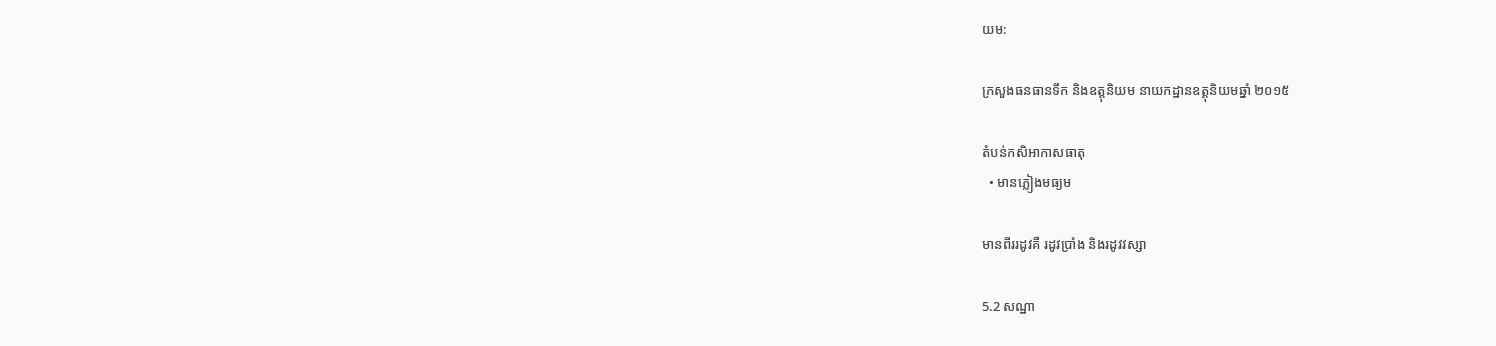យម:

ក្រសួងធនធានទឹក និងឧត្តុនិយម នាយកដ្ឋានឧត្តុនិយមឆ្នាំ ២០១៥

តំបន់កសិអាកាសធាតុ
  • មានភ្លៀងមធ្យម

មានពីររដូវគឺ រដូវប្រាំង និងរដូវវស្សា

5.2 សណ្ឋា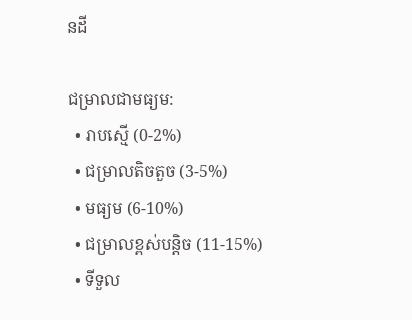នដី

ជម្រាលជាមធ្យម:
  • រាបស្មើ (0-2%)
  • ជម្រាលតិចតួច (3-5%)
  • មធ្យម (6-10%)
  • ជម្រាលខ្ពស់បន្តិច (11-15%)
  • ទីទួល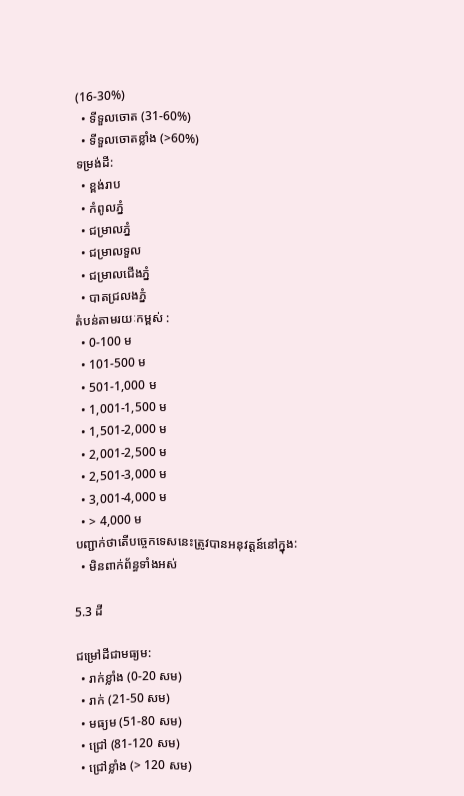(16-30%)
  • ទីទួលចោត (31-60%)
  • ទីទួលចោតខ្លាំង (>60%)
ទម្រង់ដី:
  • ខ្ពង់រាប
  • កំពូលភ្នំ
  • ជម្រាលភ្នំ
  • ជម្រាលទួល
  • ជម្រាលជើងភ្នំ
  • បាតជ្រលងភ្នំ
តំបន់តាមរយៈកម្ពស់ :
  • 0-100 ម
  • 101-500 ម
  • 501-1,000 ម
  • 1,001-1,500 ម
  • 1,501-2,000 ម
  • 2,001-2,500 ម
  • 2,501-3,000 ម
  • 3,001-4,000 ម
  • > 4,000 ម
បញ្ជាក់ថាតើបច្ចេកទេសនេះត្រូវបានអនុវត្តន៍នៅក្នុង:
  • មិនពាក់ព័ន្ធទាំងអស់

5.3 ដី

ជម្រៅដីជាមធ្យម:
  • រាក់ខ្លាំង (0-20 សម)
  • រាក់ (21-50 សម)
  • មធ្យម (51-80 សម)
  • ជ្រៅ (81-120 សម)
  • ជ្រៅខ្លាំង (> 120 សម)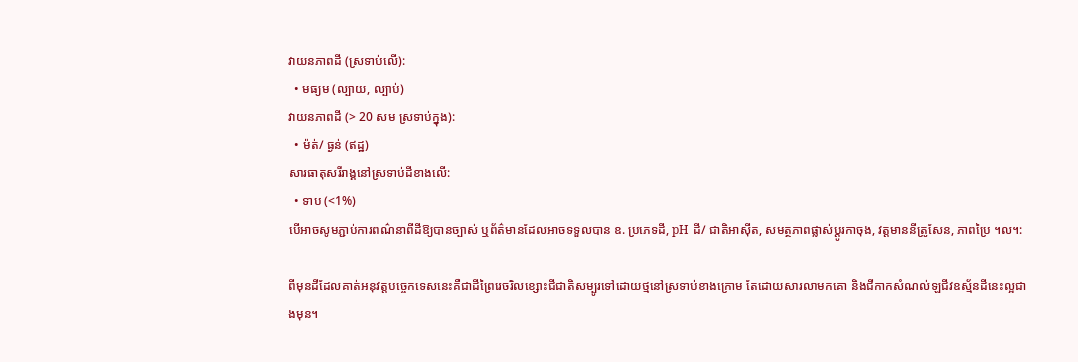វាយនភាពដី (ស្រទាប់លើ):
  • មធ្យម (ល្បាយ, ល្បាប់)
វាយនភាពដី (> 20 សម ស្រទាប់ក្នុង):
  • ម៉ត់/ ធ្ងន់ (ឥដ្ឋ)
សារធាតុសរីរាង្គនៅស្រទាប់ដីខាងលើ:
  • ទាប (<1%)
បើអាចសូមភ្ជាប់ការពណ៌នាពីដីឱ្យបានច្បាស់ ឬព័ត៌មានដែលអាចទទួលបាន ឧ. ប្រភេទដី, pH ដី/ ជាតិអាស៊ីត, សមត្ថភាពផ្លាស់ប្តូរកាចុង, វត្តមាននីត្រូសែន, ភាពប្រៃ ។ល។:

ពីមុនដីដែលគាត់អនុវត្តបច្ចេកទេសនេះគឺជាដីព្រៃរេចរិលខ្សោះជីជាតិសម្បូរទៅដោយថ្មនៅស្រទាប់ខាងក្រោម តែដោយសារលាមកគោ និងជីកាកសំណល់ឡជីវឧស្ម័នដីនេះល្អជាងមុន។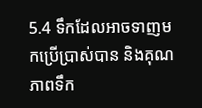5.4 ទឹកដែលអាចទាញមកប្រើប្រាស់បាន និងគុណភាពទឹក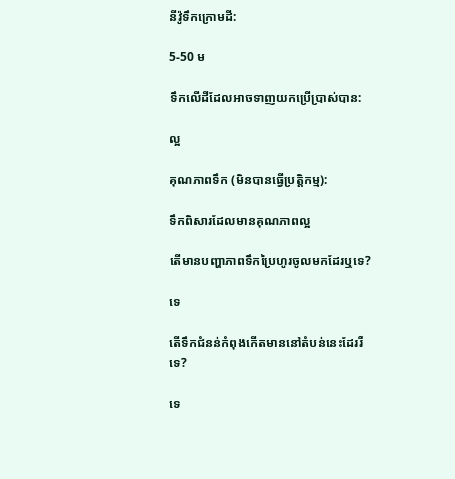នីវ៉ូទឹកក្រោមដី:

5-50 ម

ទឹកលើដីដែលអាចទាញយកប្រើប្រាស់បាន:

ល្អ

គុណភាពទឹក (មិនបានធ្វើប្រត្តិកម្ម):

ទឹកពិសារដែលមានគុណភាពល្អ

តើមានបញ្ហាភាពទឹកប្រៃហូរចូលមកដែរឬទេ?

ទេ

តើទឹកជំនន់កំពុងកើតមាននៅតំបន់នេះដែររឺទេ?

ទេ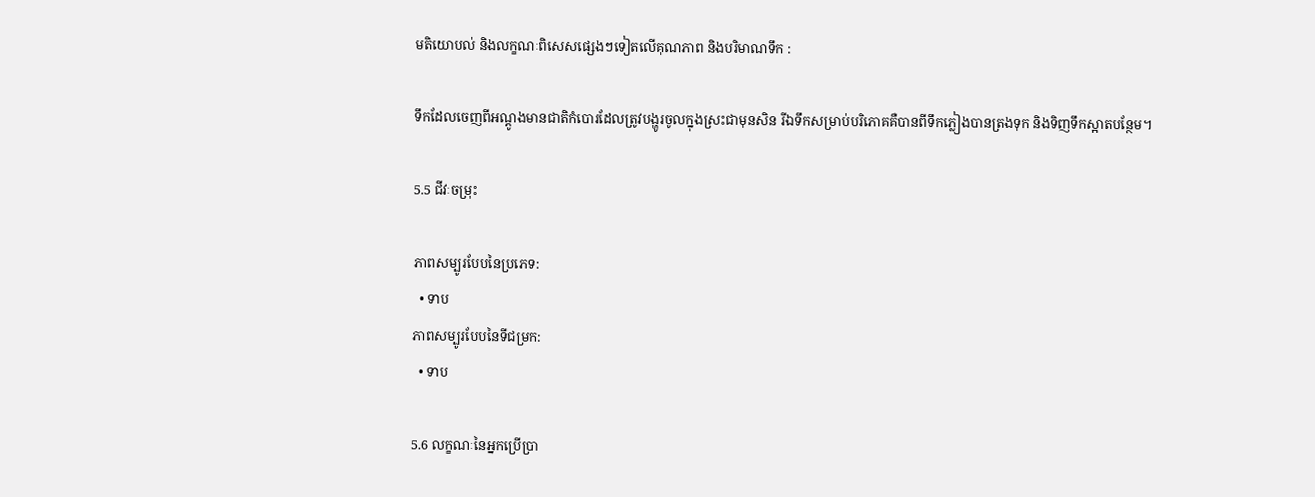មតិយោបល់ និងលក្ខណៈពិសេសផ្សេងៗទៀតលើគុណភាព និងបរិមាណទឹក :

ទឹកដែលចេញពីអណ្តូងមានជាតិកំបោរដែលត្រូវបង្ហូរចូលក្នុងស្រះជាមុនសិន រីឯទឹកសម្រាប់បរិភោគគឺបានពីទឹកភ្លៀងបានត្រងទុក និងទិញទឹកស្អាតបន្ថែម។

5.5 ជីវៈចម្រុះ

ភាពសម្បូរបែបនៃប្រភេទ:
  • ទាប
ភាពសម្បូរបែបនៃទីជម្រក:
  • ទាប

5.6 លក្ខណៈនៃអ្នកប្រើប្រា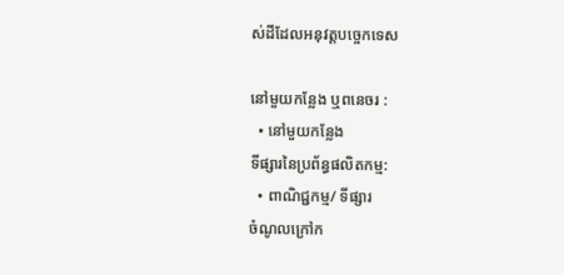ស់ដីដែលអនុវត្តបច្ចេកទេស

នៅមួយកន្លែង ឬពនេចរ :
  • នៅមួយកន្លែង
ទីផ្សារនៃប្រព័ន្ធផលិតកម្ម:
  • ពាណិជ្ជកម្ម/ ទីផ្សារ
ចំណូលក្រៅក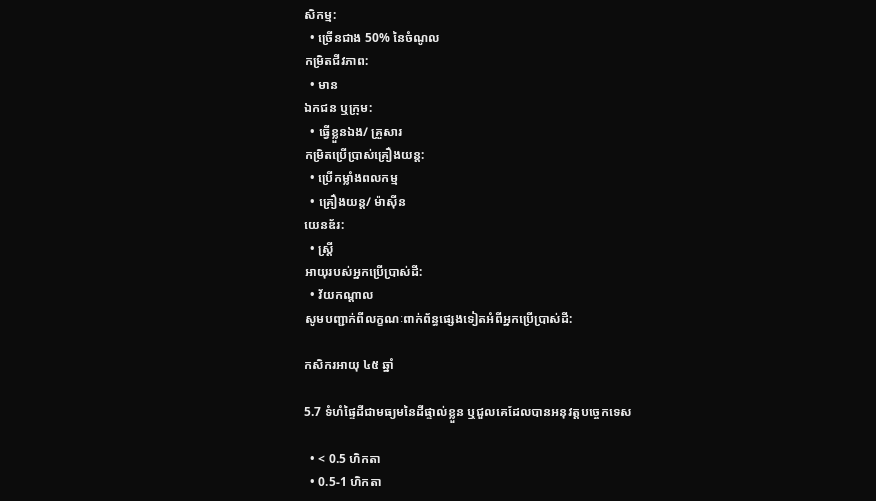សិកម្ម:
  • ច្រើនជាង 50% នៃចំណូល
កម្រិតជីវភាព:
  • មាន
ឯកជន ឬក្រុម:
  • ធ្វើខ្លួនឯង/ គ្រួសារ
កម្រិតប្រើប្រាស់គ្រឿងយន្ត:
  • ប្រើកម្លាំងពលកម្ម
  • គ្រឿងយន្ត/ ម៉ាស៊ីន
យេនឌ័រ:
  • ស្ត្រី
អាយុរបស់អ្នកប្រើប្រាស់ដី:
  • វ័យកណ្តាល
សូមបញ្ជាក់ពីលក្ខណៈពាក់ព័ន្ធផ្សេងទៀតអំពីអ្នកប្រើប្រាស់ដី:

កសិករអាយុ ៤៥ ឆ្នាំ

5.7 ទំហំផ្ទៃដីជាមធ្យមនៃដីផ្ទាល់ខ្លួន ឬជួលគេដែលបានអនុវត្តបច្ចេកទេស

  • < 0.5 ហិកតា
  • 0.5-1 ហិកតា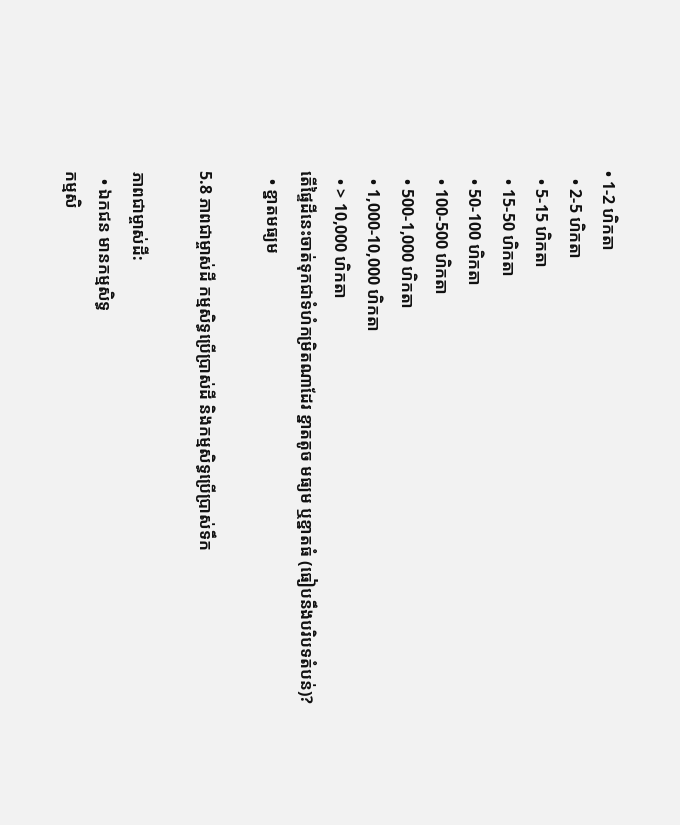• 1-2 ហិកតា
  • 2-5 ហិកតា
  • 5-15 ហិកតា
  • 15-50 ហិកតា
  • 50-100 ហិកតា
  • 100-500 ហិកតា
  • 500-1,000 ហិកតា
  • 1,000-10,000 ហិកតា
  • > 10,000 ហិកតា
តើផ្ទៃដីនេះចាត់ទុកជាទំហំកម្រិតណាដែរ ខ្នាតតូច មធ្យម ឬខ្នាតធំ (ធៀបនឹងបរិបទតំបន់)?
  • ខ្នាតមធ្យម

5.8 ភាពជាម្ចាស់ដី កម្មសិទ្ធប្រើប្រាស់ដី និងកម្មសិទ្ធប្រើប្រាស់ទឹក

ភាពជាម្ចាស់ដី:
  • ឯកជន មានកម្មសិទ្ធ
កម្មសិ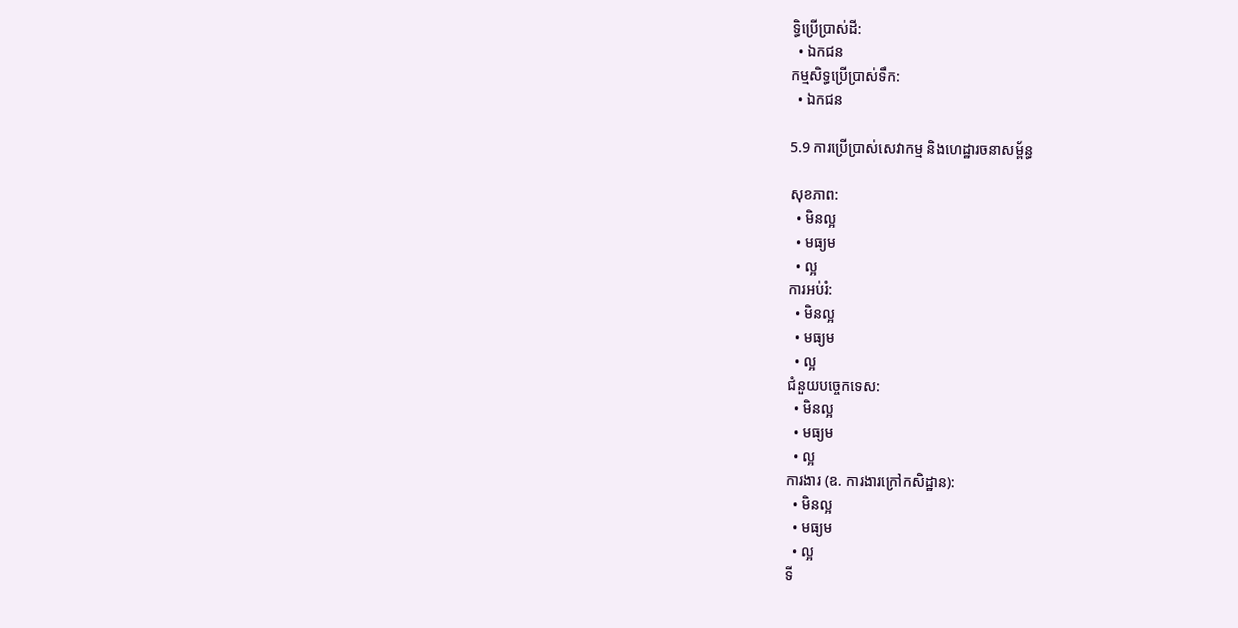ទ្ធិប្រើប្រាស់ដី:
  • ឯកជន
កម្មសិទ្ធប្រើប្រាស់ទឹក:
  • ឯកជន

5.9 ការប្រើប្រាស់សេវាកម្ម និងហេដ្ឋារចនាសម្ព័ន្ធ

សុខភាព:
  • មិនល្អ
  • មធ្យម
  • ល្អ
ការអប់រំ:
  • មិនល្អ
  • មធ្យម
  • ល្អ
ជំនួយបច្ចេកទេស:
  • មិនល្អ
  • មធ្យម
  • ល្អ
ការងារ (ឧ. ការងារក្រៅកសិដ្ឋាន):
  • មិនល្អ
  • មធ្យម
  • ល្អ
ទី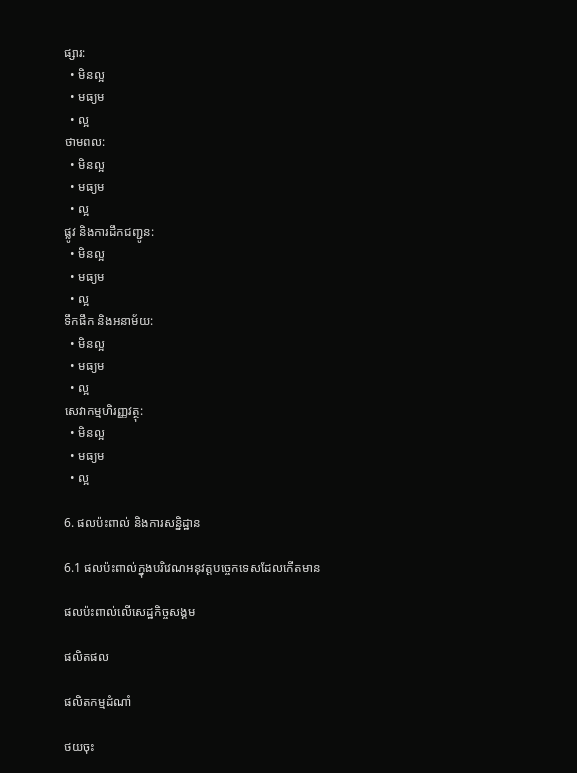ផ្សារ:
  • មិនល្អ
  • មធ្យម
  • ល្អ
ថាមពល:
  • មិនល្អ
  • មធ្យម
  • ល្អ
ផ្លូវ និងការដឹកជញ្ជូន:
  • មិនល្អ
  • មធ្យម
  • ល្អ
ទឹកផឹក និងអនាម័យ:
  • មិនល្អ
  • មធ្យម
  • ល្អ
សេវាកម្មហិរញ្ញវត្ថុ:
  • មិនល្អ
  • មធ្យម
  • ល្អ

6. ផលប៉ះពាល់ និងការសន្និដ្ឋាន

6.1 ផលប៉ះពាល់ក្នុងបរិវេណអនុវត្តបច្ចេកទេសដែលកើតមាន

ផលប៉ះពាល់លើសេដ្ឋកិច្ចសង្គម

ផលិតផល

ផលិតកម្មដំណាំ

ថយចុះ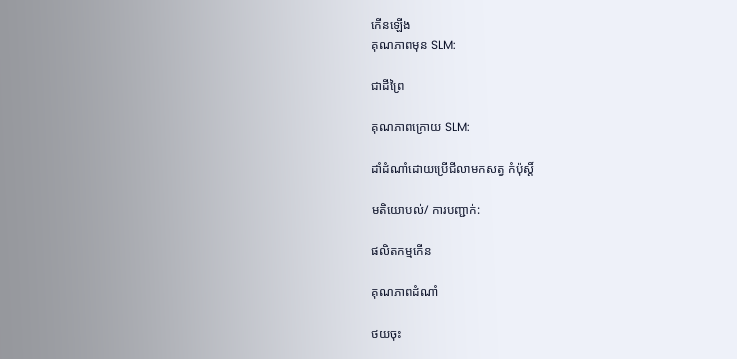កើនឡើង
គុណភាពមុន SLM:

ជាដីព្រៃ

គុណភាពក្រោយ SLM:

ដាំដំណាំដោយប្រើជីលាមកសត្វ កំប៉ុស្តិ៍

មតិយោបល់/ ការបញ្ជាក់:

ផលិតកម្មកើន

គុណភាពដំណាំ

ថយចុះ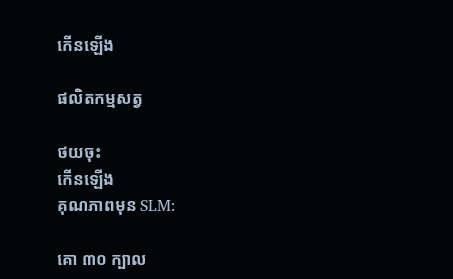កើនឡើង

ផលិតកម្មសត្វ

ថយចុះ
កើនឡើង
គុណភាពមុន SLM:

គោ ៣០ ក្បាល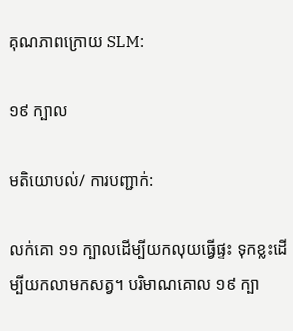គុណភាពក្រោយ SLM:

១៩ ក្បាល

មតិយោបល់/ ការបញ្ជាក់:

លក់គោ ១១ ក្បាលដើម្បីយកលុយធ្វើផ្ទះ ទុកខ្លះដើម្បីយកលាមកសត្វ។ បរិមាណគោល ១៩ ក្បា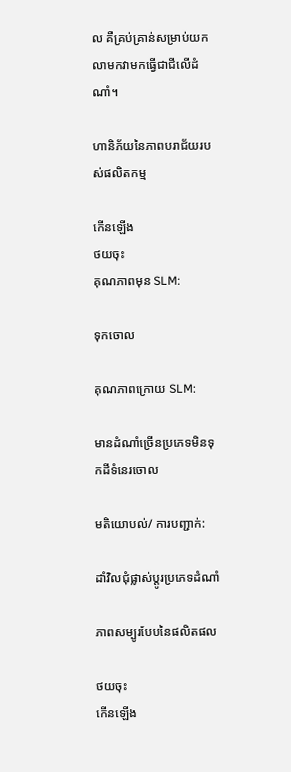ល គឺគ្រប់គ្រាន់សម្រាប់យកលាមកវាមកធ្វើជាជីលើដំណាំ។

ហានិភ័យនៃភាពបរាជ័យរបស់ផលិតកម្ម

កើនឡើង
ថយចុះ
គុណភាពមុន SLM:

ទុកចោល

គុណភាពក្រោយ SLM:

មានដំណាំច្រើនប្រភេទមិនទុកដីទំនេរចោល

មតិយោបល់/ ការបញ្ជាក់:

ដាំវិលជុំផ្លាស់ប្តូរប្រភេទដំណាំ

ភាពសម្បូរបែបនៃផលិតផល

ថយចុះ
កើនឡើង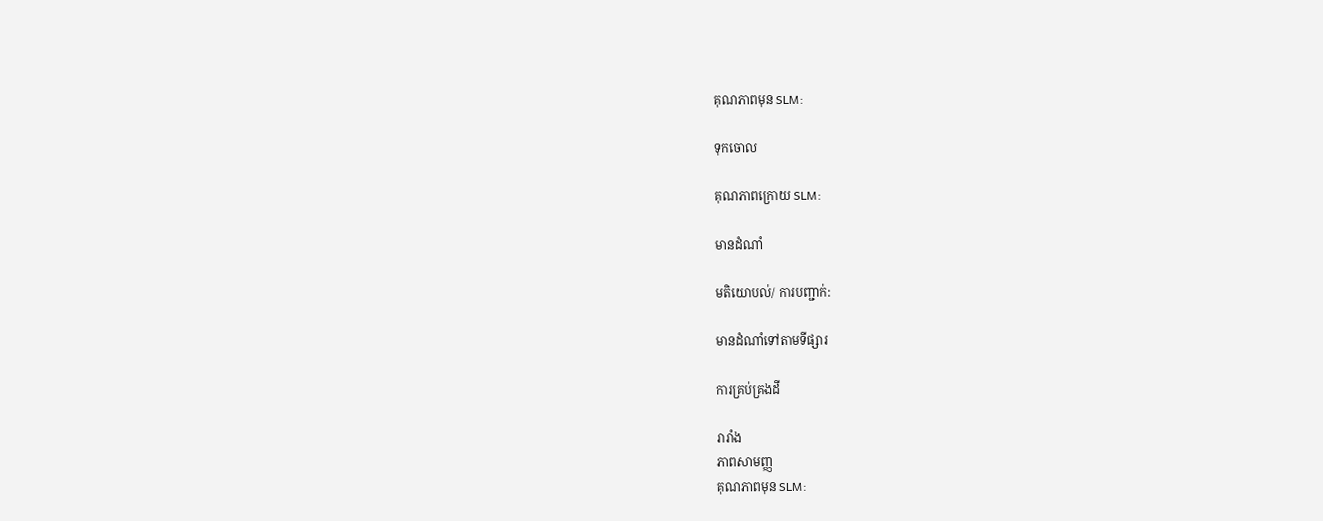គុណភាពមុន SLM:

ទុកចោល

គុណភាពក្រោយ SLM:

មានដំណាំ

មតិយោបល់/ ការបញ្ជាក់:

មានដំណាំទៅតាមទីផ្សារ

ការគ្រប់គ្រងដី

រារាំង
ភាពសាមញ្ញ
គុណភាពមុន SLM: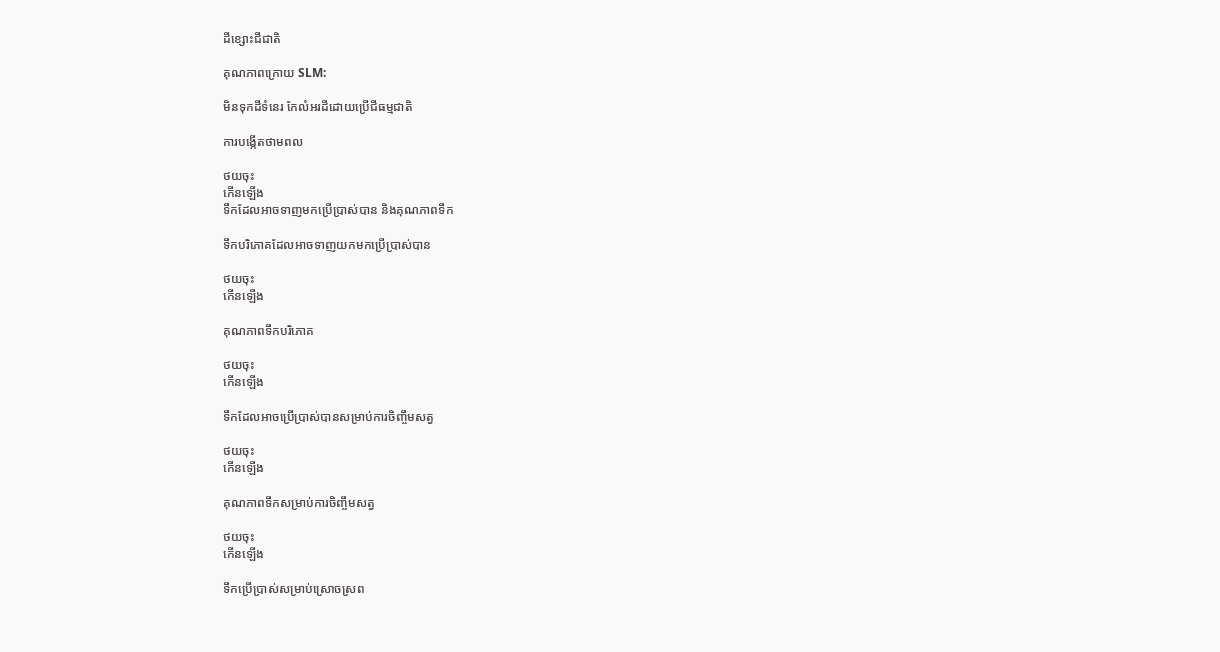ដីខ្សោះជីជាតិ

គុណភាពក្រោយ SLM:

មិនទុកដីទំនេរ កែលំអរដីដោយប្រើជីធម្មជាតិ

ការបង្កើតថាមពល

ថយចុះ
កើនឡើង
ទឹកដែលអាចទាញមកប្រើប្រាស់បាន និងគុណភាពទឹក

ទឹកបរិភោគដែលអាចទាញយកមកប្រើប្រាស់បាន

ថយចុះ
កើនឡើង

គុណភាពទឹកបរិភោគ

ថយចុះ
កើនឡើង

ទឹកដែលអាចប្រើប្រាស់បានសម្រាប់ការចិញ្ចឹមសត្វ

ថយចុះ
កើនឡើង

គុណភាពទឹកសម្រាប់ការចិញ្ចឹមសត្វ

ថយចុះ
កើនឡើង

ទឹកប្រើប្រាស់សម្រាប់ស្រោចស្រព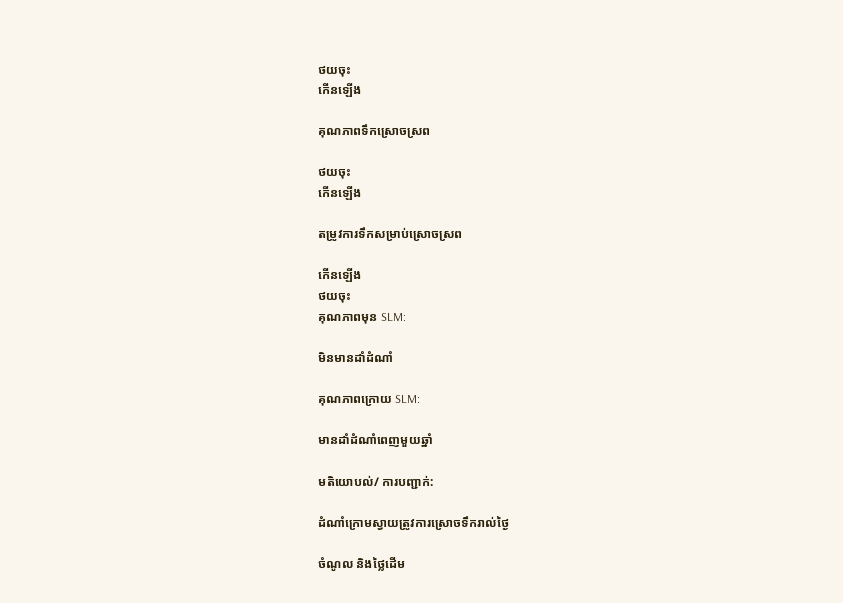ថយចុះ
កើនឡើង

គុណភាពទឹកស្រោចស្រព

ថយចុះ
កើនឡើង

តម្រូវការទឹកសម្រាប់ស្រោចស្រព

កើនឡើង
ថយចុះ
គុណភាពមុន SLM:

មិនមានដាំដំណាំ

គុណភាពក្រោយ SLM:

មានដាំដំណាំពេញមួយឆ្នាំ

មតិយោបល់/ ការបញ្ជាក់:

ដំណាំក្រោមស្វាយត្រូវការស្រោចទឹករាល់ថ្ងៃ

ចំណូល និងថ្លៃដើម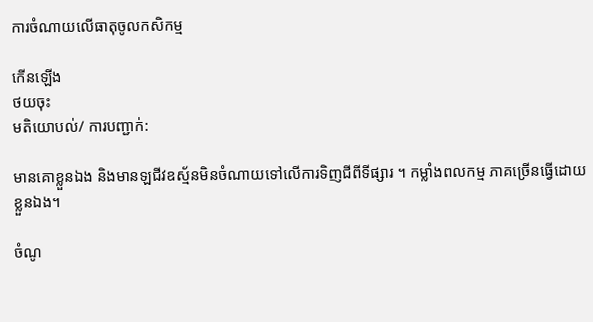ការចំណាយលើធាតុចូលកសិកម្ម

កើនឡើង
ថយចុះ
មតិយោបល់/ ការបញ្ជាក់:

មានគោខ្លួនឯង និងមានឡជីវឧស្ម័នមិនចំណាយទៅលើការទិញជីពីទីផ្សារ ។ កម្លាំងពលកម្ម ភាគច្រើនធ្វើដោយខ្លួនឯង។

ចំណូ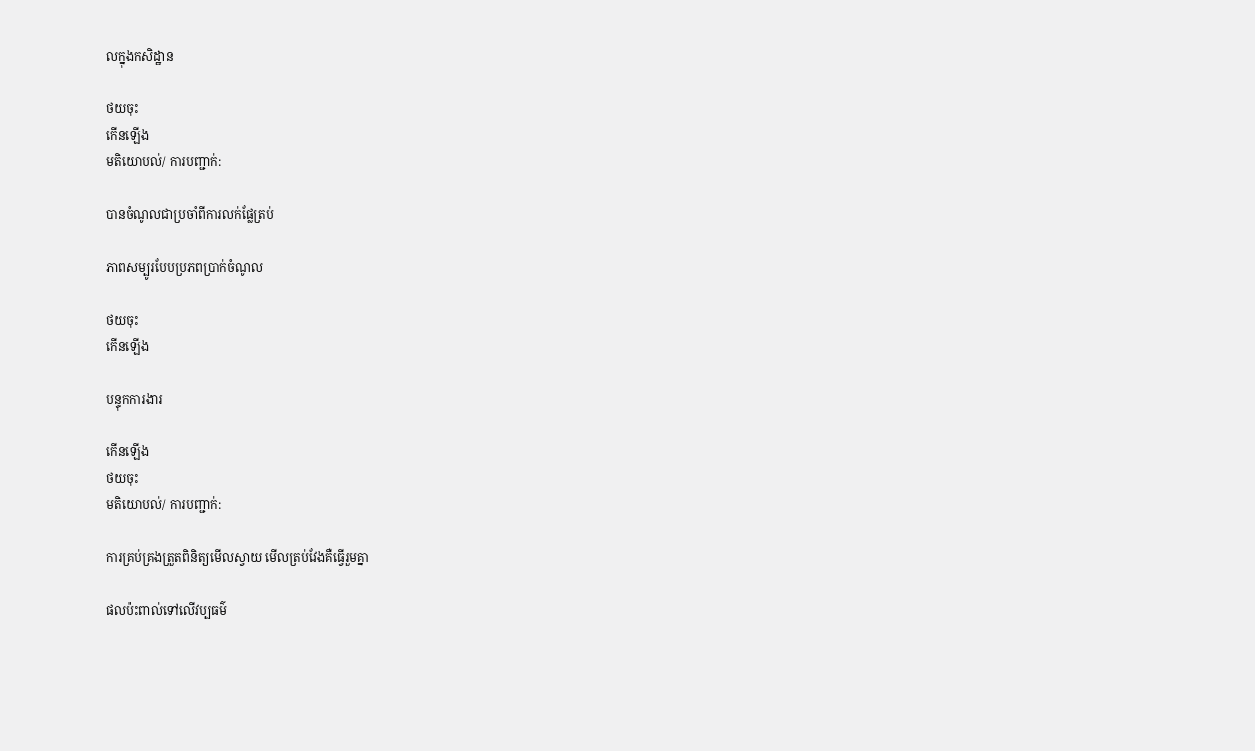លក្នុងកសិដ្ឋាន

ថយចុះ
កើនឡើង
មតិយោបល់/ ការបញ្ជាក់:

បានចំណូលជាប្រចាំពីការលក់ផ្លែត្រប់

ភាពសម្បូរបែបប្រភពប្រាក់ចំណូល

ថយចុះ
កើនឡើង

បន្ទុកការងារ

កើនឡើង
ថយចុះ
មតិយោបល់/ ការបញ្ជាក់:

ការគ្រប់គ្រងត្រួតពិនិត្យមើលស្វាយ មើលត្រប់វែងគឺធ្វើរួមគ្នា

ផលប៉ះពាល់ទៅលើវប្បធម៌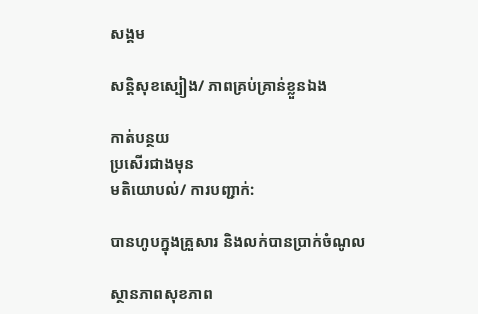សង្គម

សន្តិសុខស្បៀង/ ភាពគ្រប់គ្រាន់ខ្លួនឯង

កាត់បន្ថយ
ប្រសើរជាងមុន
មតិយោបល់/ ការបញ្ជាក់:

បានហូបក្នុងគ្រួសារ និងលក់បានប្រាក់ចំណូល

ស្ថានភាពសុខភាព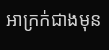អាក្រក់ជាងមុន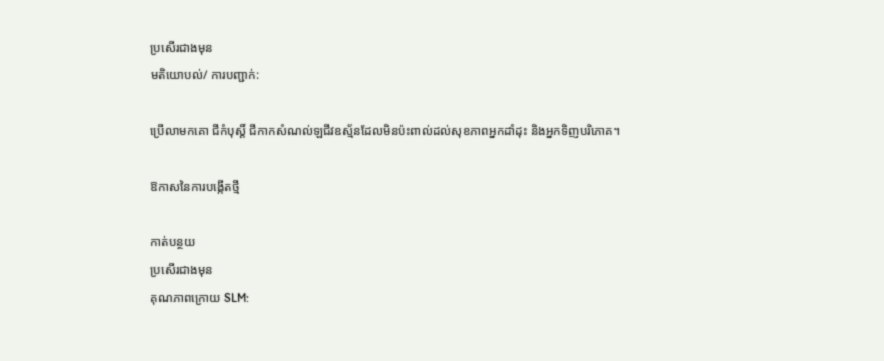ប្រសើរជាងមុន
មតិយោបល់/ ការបញ្ជាក់:

ប្រើលាមកគោ ជីកំបុស្តិ៍ ជីកាកសំណល់ឡជីវឧស្ម័នដែលមិនប៉ះពាល់ដល់សុខភាពអ្នកដាំដុះ និងអ្នកទិញបរិភោគ។

ឱកាសនៃការបង្កើតថ្មី

កាត់បន្ថយ
ប្រសើរជាងមុន
គុណភាពក្រោយ SLM: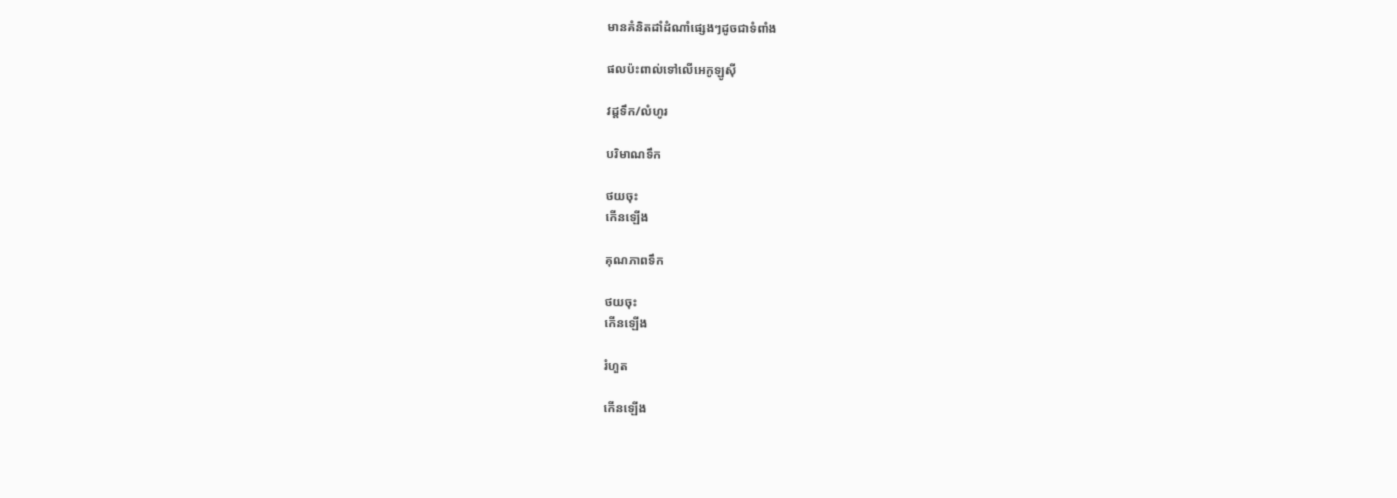មានគំនិតដាំដំណាំផ្សេងៗដូចជាទំពាំង

ផលប៉ះពាល់ទៅលើអេកូឡូស៊ី

វដ្តទឹក/លំហូរ

បរិមាណទឹក

ថយចុះ
កើនឡើង

គុណភាពទឹក

ថយចុះ
កើនឡើង

រំហួត

កើនឡើង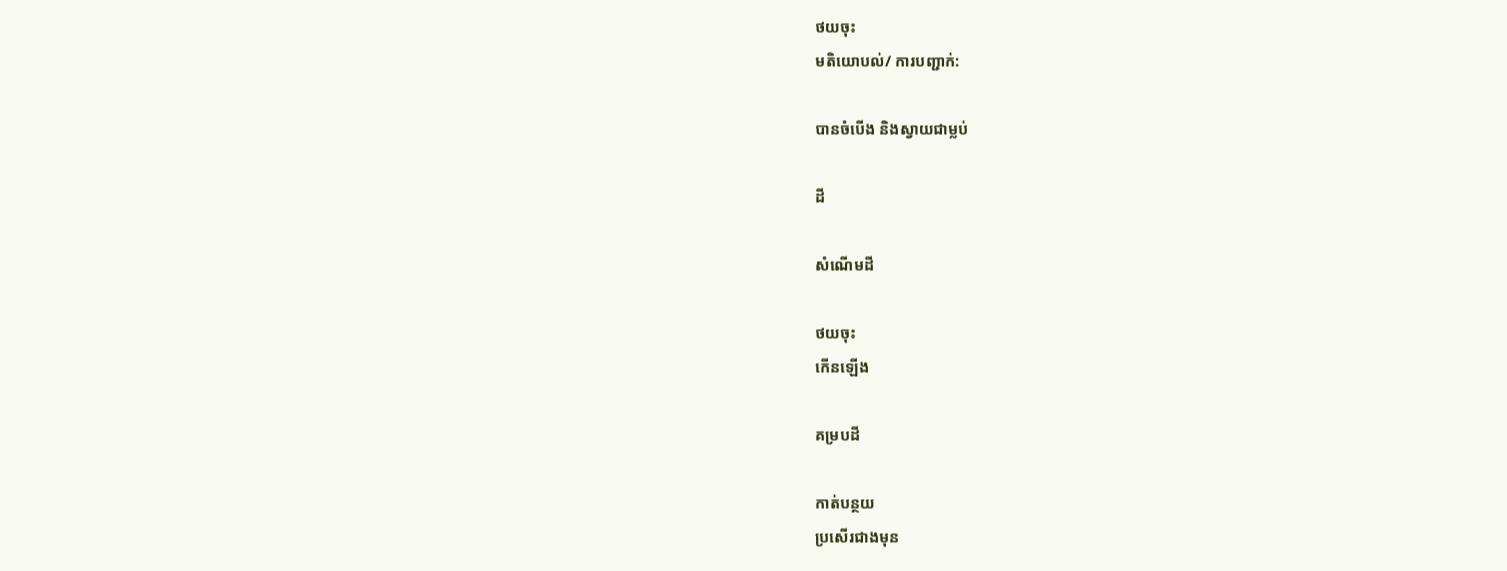ថយចុះ
មតិយោបល់/ ការបញ្ជាក់:

បានចំបើង និងស្វាយជាម្លប់

ដី

សំណើមដី

ថយចុះ
កើនឡើង

គម្របដី

កាត់បន្ថយ
ប្រសើរជាងមុន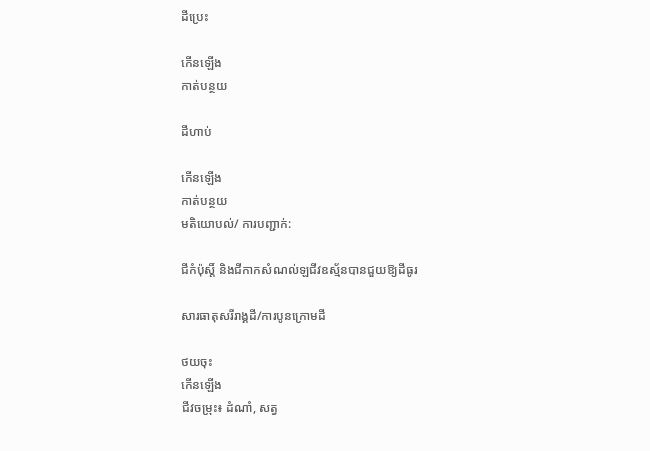ដីប្រេះ

កើនឡើង
កាត់បន្ថយ

ដីហាប់

កើនឡើង
កាត់បន្ថយ
មតិយោបល់/ ការបញ្ជាក់:

ជីកំប៉ុស្តិ៍ និងជីកាកសំណល់ឡជីវឧស្ម័នបានជួយឱ្យដីធូរ

សារធាតុសរីរាង្គដី/ការបូនក្រោមដី

ថយចុះ
កើនឡើង
ជីវចម្រុះ៖ ដំណាំ, សត្វ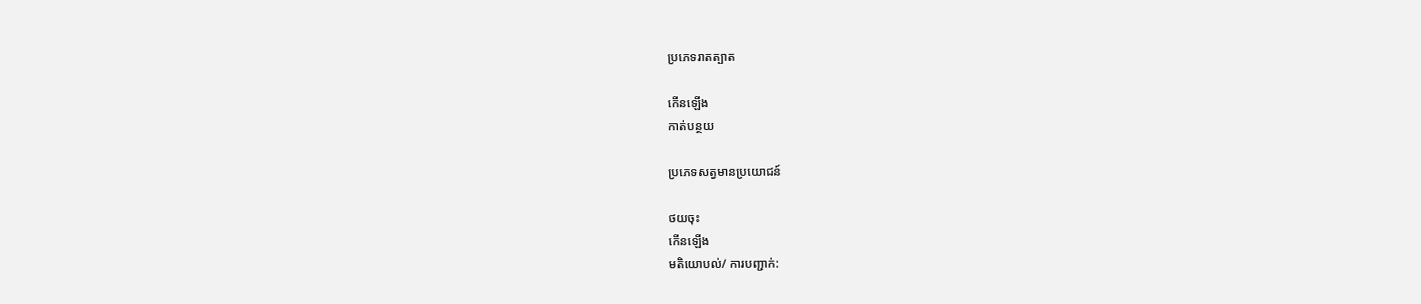ប្រភេទរាតត្បាត

កើនឡើង
កាត់បន្ថយ

ប្រភេទសត្វមានប្រយោជន៍

ថយចុះ
កើនឡើង
មតិយោបល់/ ការបញ្ជាក់: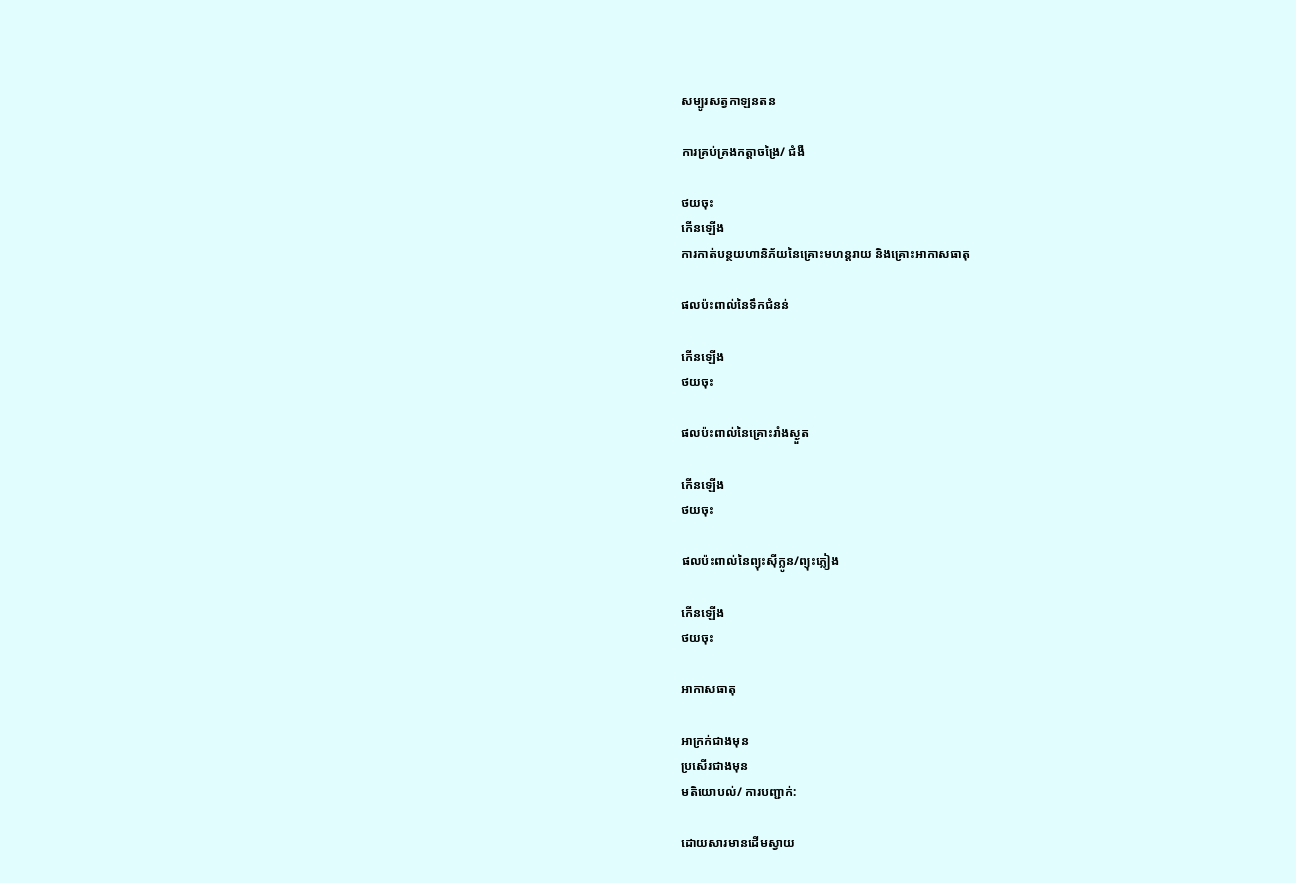សម្បូរសត្វកាឡនតន

ការគ្រប់គ្រងកត្តាចង្រៃ/ ជំងឺ

ថយចុះ
កើនឡើង
ការកាត់បន្ថយហានិភ័យនៃគ្រោះមហន្តរាយ និងគ្រោះអាកាសធាតុ

ផលប៉ះពាល់នៃទឹកជំនន់

កើនឡើង
ថយចុះ

ផលប៉ះពាល់នៃគ្រោះរាំងស្ងួត

កើនឡើង
ថយចុះ

ផលប៉ះពាល់នៃព្យុះស៊ីក្លូន/ព្យុះភ្លៀង

កើនឡើង
ថយចុះ

អាកាសធាតុ

អាក្រក់ជាងមុន
ប្រសើរជាងមុន
មតិយោបល់/ ការបញ្ជាក់:

ដោយសារមានដើមស្វាយ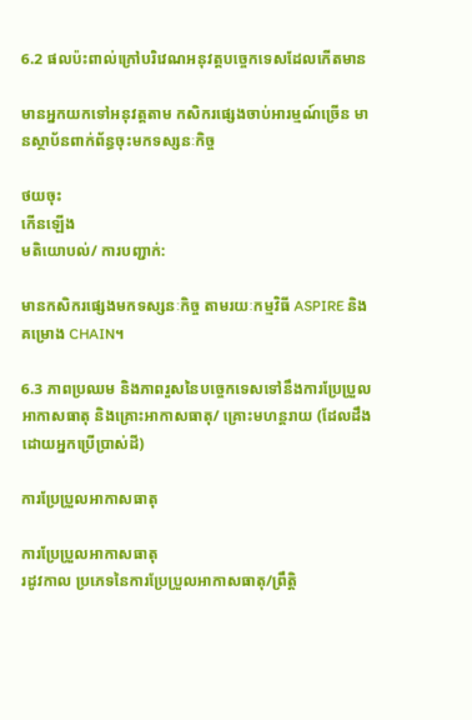6.2 ផលប៉ះពាល់ក្រៅបរិវេណអនុវត្តបច្ចេកទេសដែលកើតមាន

មានអ្នកយកទៅអនុវត្តតាម កសិករផ្សេងចាប់អារម្មណ៍ច្រើន មានស្ថាប័នពាក់ព័ន្ធចុះមកទស្សនៈកិច្ច

ថយចុះ
កើនឡើង
មតិយោបល់/ ការបញ្ជាក់:

មានកសិករផ្សេងមកទស្សនៈកិច្ច តាមរយៈកម្មវិធី ASPIRE និងគម្រោង CHAIN។

6.3 ភាពប្រឈម និងភាពរួសនៃបច្ចេកទេសទៅនឹងការប្រែប្រួលអាកាសធាតុ និងគ្រោះអាកាសធាតុ/ គ្រោះមហន្តរាយ (ដែលដឹងដោយអ្នកប្រើប្រាស់ដី)

ការប្រែប្រួលអាកាសធាតុ

ការប្រែប្រួលអាកាសធាតុ
រដូវកាល ប្រភេទនៃការប្រែប្រួលអាកាសធាតុ/ព្រឹត្តិ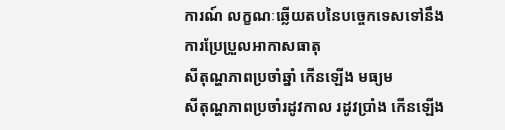ការណ៍ លក្ខណៈឆ្លើយតបនៃបច្ចេកទេសទៅនឹងការប្រែប្រួលអាកាសធាតុ
សីតុណ្ហភាពប្រចាំឆ្នាំ កើនឡើង មធ្យម
សីតុណ្ហភាពប្រចាំរដូវកាល រដូវប្រាំង កើនឡើង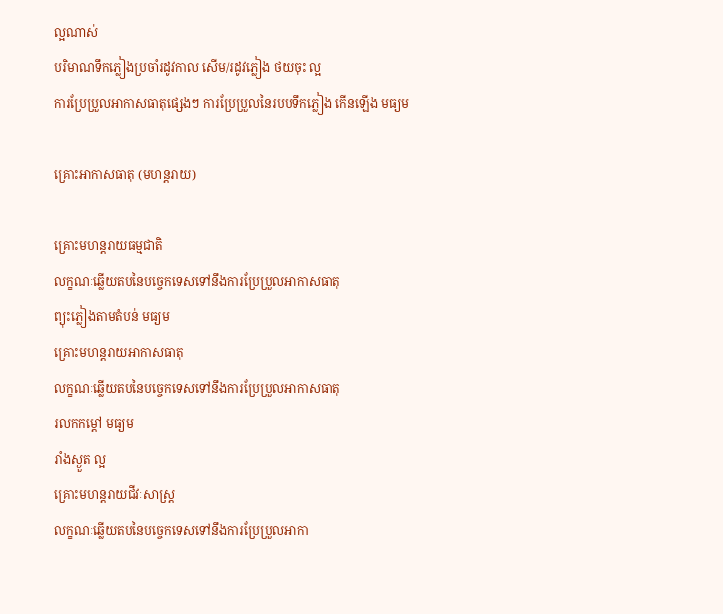ល្អណាស់
បរិមាណទឹកភ្លៀងប្រចាំរដូវកាល សើម/រដូវភ្លៀង ថយចុះ ល្អ
ការប្រែប្រួលអាកាសធាតុផ្សេងៗ ការប្រែប្រួលនៃរបបទឹកភ្លៀង កើនឡើង មធ្យម

គ្រោះអាកាសធាតុ (មហន្តរាយ)

គ្រោះមហន្តរាយធម្មជាតិ
លក្ខណៈឆ្លើយតបនៃបច្ចេកទេសទៅនឹងការប្រែប្រួលអាកាសធាតុ
ព្យុះភ្លៀងតាមតំបន់ មធ្យម
គ្រោះមហន្តរាយអាកាសធាតុ
លក្ខណៈឆ្លើយតបនៃបច្ចេកទេសទៅនឹងការប្រែប្រួលអាកាសធាតុ
រលកកម្តៅ មធ្យម
រាំងស្ងួត ល្អ
គ្រោះមហន្តរាយជីវៈសាស្ត្រ
លក្ខណៈឆ្លើយតបនៃបច្ចេកទេសទៅនឹងការប្រែប្រួលអាកា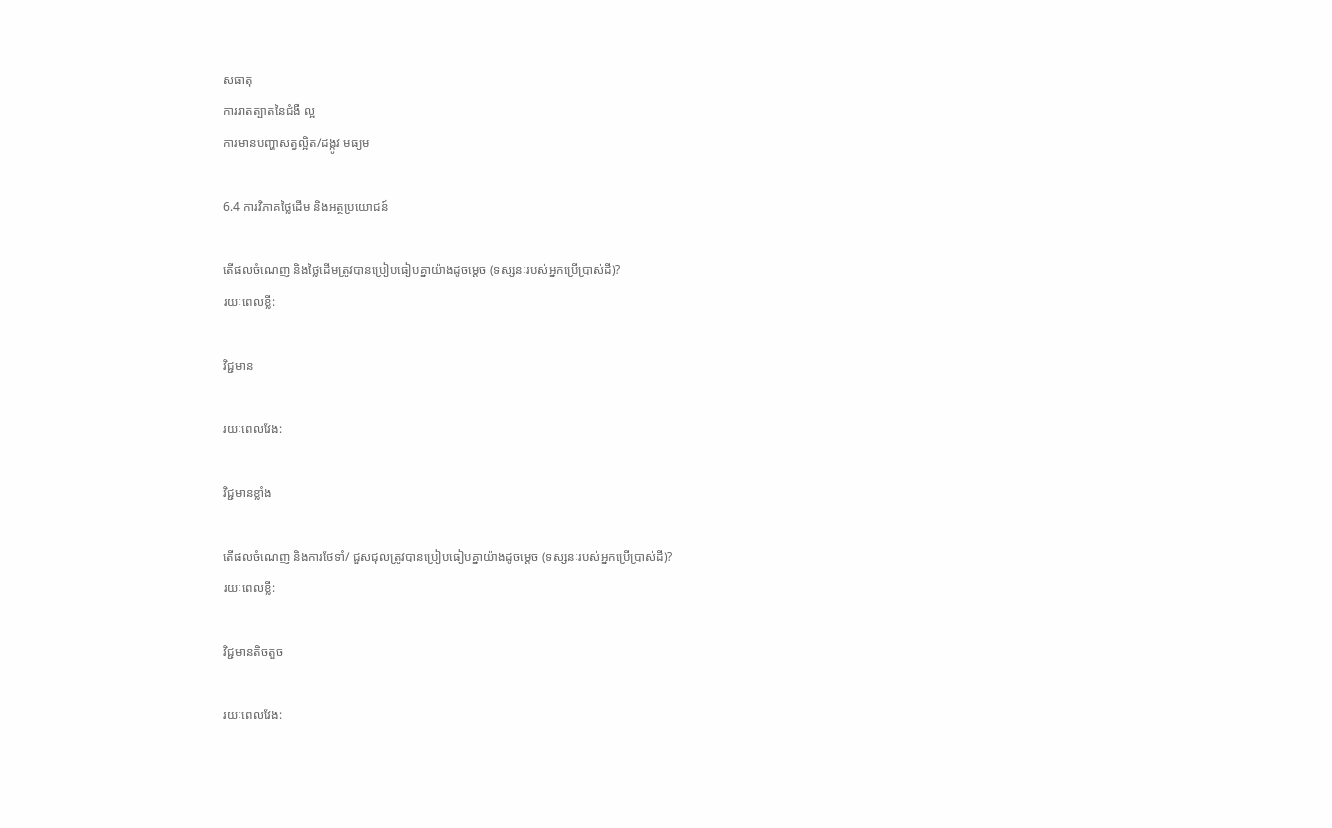សធាតុ
ការរាតត្បាតនៃជំងឺ ល្អ
ការមានបញ្ហាសត្វល្អិត/ដង្កូវ មធ្យម

6.4 ការវិភាគថ្លៃដើម និងអត្ថប្រយោជន៍

តើផលចំណេញ និងថ្លៃដើមត្រូវបានប្រៀបធៀបគ្នាយ៉ាងដូចម្តេច (ទស្សនៈរបស់អ្នកប្រើប្រាស់ដី)?
រយៈពេលខ្លី:

វិជ្ជមាន

រយៈពេលវែង:

វិជ្ជមានខ្លាំង

តើផលចំណេញ និងការថែទាំ/ ជួសជុលត្រូវបានប្រៀបធៀបគ្នាយ៉ាងដូចម្តេច (ទស្សនៈរបស់អ្នកប្រើប្រាស់ដី)?
រយៈពេលខ្លី:

វិជ្ជមានតិចតួច

រយៈពេលវែង: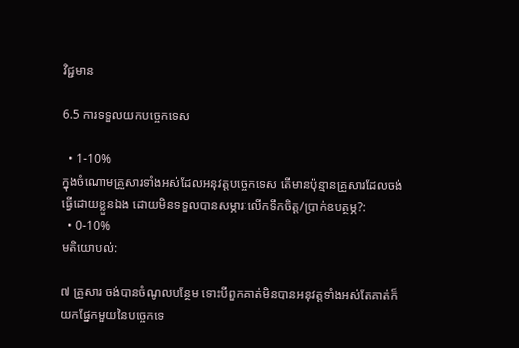វិជ្ជមាន

6.5 ការទទួលយកបច្ចេកទេស

  • 1-10%
ក្នុងចំណោមគ្រួសារទាំងអស់ដែលអនុវត្តបច្ចេកទេស តើមានប៉ុន្មានគ្រួសារដែលចង់ធ្វើដោយខ្លួនឯង ដោយមិនទទួលបានសម្ភារៈលើកទឹកចិត្ត/ប្រាក់ឧបត្ថម្ភ?:
  • 0-10%
មតិយោបល់:

៧ គ្រួសារ ចង់បានចំណូលបន្ថែម ទោះបីពួកគាត់មិនបានអនុវត្តទាំងអស់តែគាត់ក៏យកផ្នែកមួយនៃបច្ចេកទេ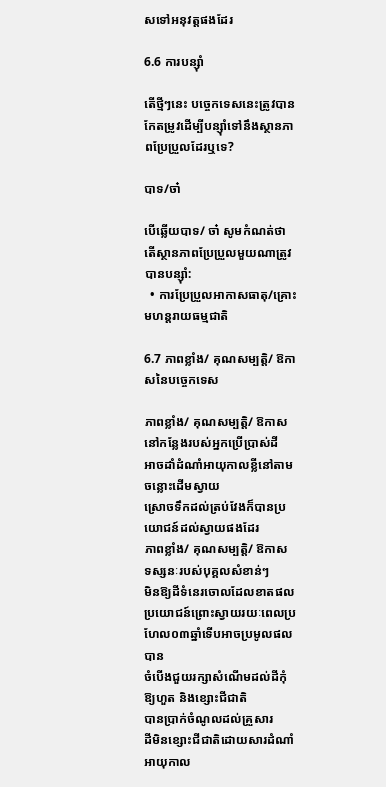សទៅអនុវត្តផងដែរ

6.6 ការបន្សុំា

តើថ្មីៗនេះ បច្ចេកទេសនេះត្រូវបានកែតម្រូវដើម្បីបន្ស៊ាំទៅនឹងស្ថានភាពប្រែប្រួលដែរឬទេ?

បាទ/ចា៎

បើឆ្លើយបាទ/ ចា៎ សូមកំណត់ថាតើស្ថានភាពប្រែប្រួលមួយណាត្រូវបានបន្ស៊ាំ:
  • ការប្រែប្រួលអាកាសធាតុ/គ្រោះមហន្តរាយធម្មជាតិ

6.7 ភាពខ្លាំង/ គុណសម្បត្តិ/ ឱកាសនៃបច្ចេកទេស

ភាពខ្លាំង/ គុណសម្បត្តិ/ ឱកាសនៅកន្លែងរបស់អ្នកប្រើប្រាស់ដី
អាចដាំដំណាំអាយុកាលខ្លីនៅតាមចន្លោះដើមស្វាយ
ស្រោចទឹកដល់ត្រប់វែងក៏បានប្រយោជន៍ដល់ស្វាយផងដែរ
ភាពខ្លាំង/ គុណសម្បត្តិ/ ឱកាស ទស្សនៈរបស់បុគ្គលសំខាន់ៗ
មិនឱ្យដីទំនេរចោលដែលខាតផលប្រយោជន៍ព្រោះស្វាយរយៈពេលប្រហែល០៣ឆ្នាំទើបអាចប្រមូលផលបាន
ចំបើងជួយរក្សាសំណើមដល់ដីកុំឱ្យហួត និងខ្សោះជីជាតិ
បានប្រាក់ចំណូលដល់គ្រួសារ
ដីមិនខ្សោះជីជាតិដោយសារដំណាំអាយុកាល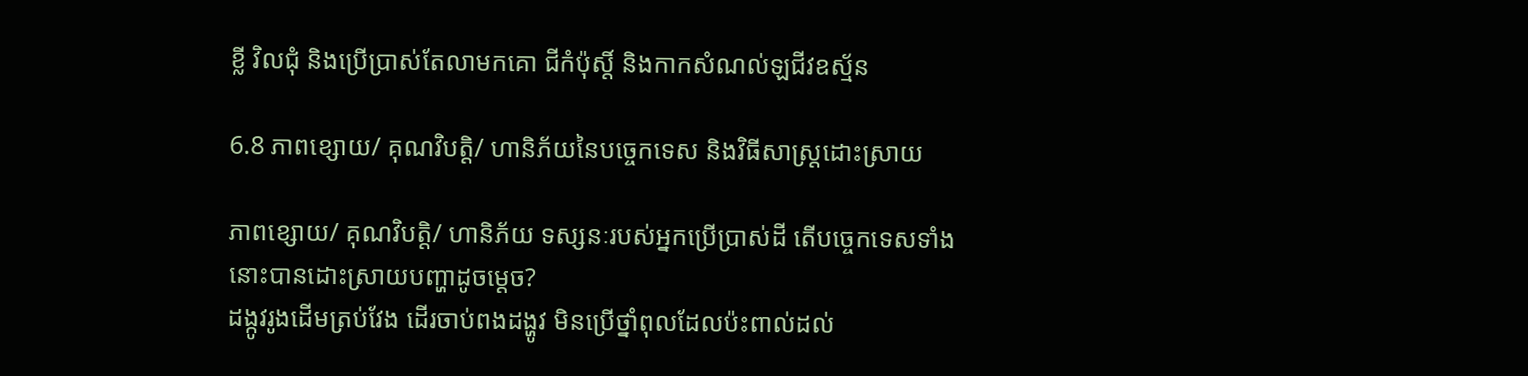ខ្លី វិលជុំ និងប្រើប្រាស់តែលាមកគោ ជីកំប៉ុស្តិ៍ និងកាកសំណល់ឡជីវឧស្ម័ន

6.8 ភាពខ្សោយ/ គុណវិបត្តិ/ ហានិភ័យនៃបច្ចេកទេស និងវិធីសាស្ត្រដោះស្រាយ

ភាពខ្សោយ/ គុណវិបត្តិ/ ហានិភ័យ ទស្សនៈរបស់អ្នកប្រើប្រាស់ដី តើបច្ចេកទេសទាំងនោះបានដោះស្រាយបញ្ហាដូចម្តេច?
ដង្កូវរូងដើមត្រប់វែង ដើរចាប់ពងដង្ហូវ មិនប្រើថ្នាំពុលដែលប៉ះពាល់ដល់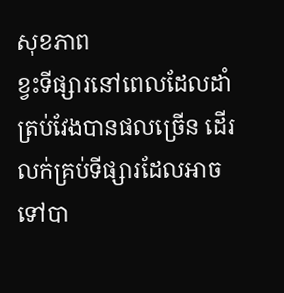សុខភាព
ខ្វះទីផ្សារនៅពេលដែលដាំត្រប់វែងបានផលច្រើន ដើរលក់គ្រប់ទីផ្សារដែលអាចទៅបា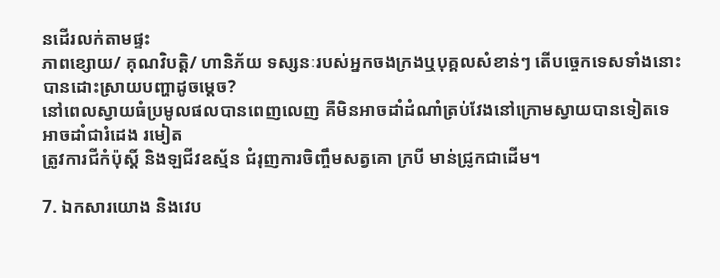នដើរលក់តាមផ្ទះ
ភាពខ្សោយ/ គុណវិបត្តិ/ ហានិភ័យ ទស្សនៈរបស់អ្នកចងក្រងឬបុគ្គលសំខាន់ៗ តើបច្ចេកទេសទាំងនោះបានដោះស្រាយបញ្ហាដូចម្តេច?
នៅពេលស្វាយធំប្រមូលផលបានពេញលេញ គឺមិនអាចដាំដំណាំត្រប់វែងនៅក្រោមស្វាយបានទៀតទេ អាចដាំជារំដេង រមៀត
ត្រូវការជីកំប៉ុស្តិ៍ និងឡជីវឧស្ម័ន ជំរុញការចិញ្ចឹមសត្វគោ ក្របី មាន់ជ្រូកជាដើម។

7. ឯកសារយោង និងវេប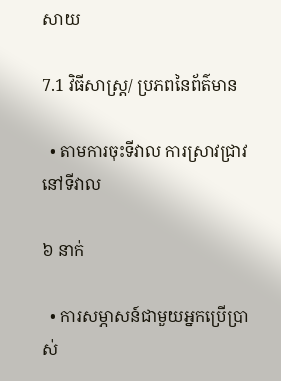សាយ

7.1 វិធីសាស្ត្រ/ ប្រភពនៃព័ត៌មាន

  • តាមការចុះទីវាល ការស្រាវជ្រាវនៅទីវាល

៦ នាក់

  • ការសម្ភាសន៍ជាមួយអ្នកប្រើប្រាស់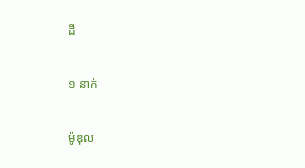ដី

១ នាក់

ម៉ូឌុល